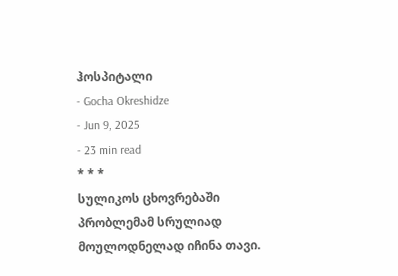ჰოსპიტალი
- Gocha Okreshidze
- Jun 9, 2025
- 23 min read
* * *
სულიკოს ცხოვრებაში პრობლემამ სრულიად მოულოდნელად იჩინა თავი.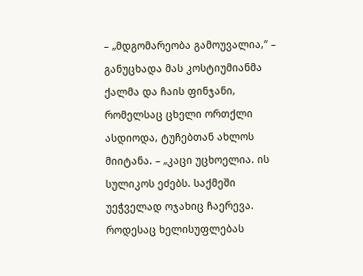– „მდგომარეობა გამოუვალია,“ – განუცხადა მას კოსტიუმიანმა ქალმა და ჩაის ფინჯანი, რომელსაც ცხელი ორთქლი ასდიოდა, ტუჩებთან ახლოს მიიტანა. – „კაცი უცხოელია. ის სულიკოს ეძებს. საქმეში უეჭველად ოჯახიც ჩაერევა. როდესაც ხელისუფლებას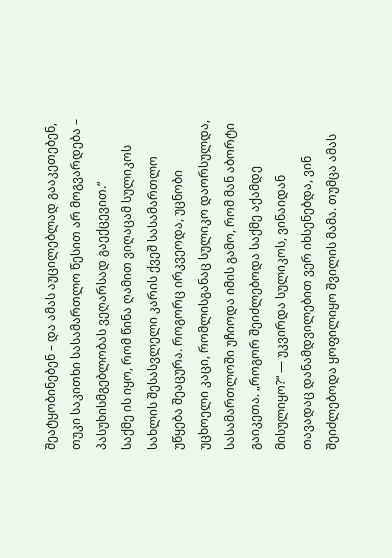შეატყობინებენ – და ამას აუცილებლად გააკეთებენ, თუკი საკითხი სასამართლო წესით არ მოგვარდება – პასუხისმგებლობას ვეღარსად გაექცევით.“
საქმე ის იყო, რომ წინა ღამით ვიღაცამ სულიკოს სახლის შესასვლელი კარის ქვეშ სასამართლო უწყება შეაცურა. როგორც ირკვეოდა, უცნობი უცხოელი კაცი, რომლისგანაც სულიკო დაორსულდა, სასამართლოში უჩიოდა იმის გამო, რომ მან აბორტი გაიკეთა. „როგორ შეიძლებოდა საქმე აქამდე მისულიყო?“ — უკვირდა სულიკოს, ვინაიდან თავადაც დანამდვილებით ვერ იხსენებდა, ვინ შეიძლებოდა ყოფილიყო შვილის მამა. თუმცა ამას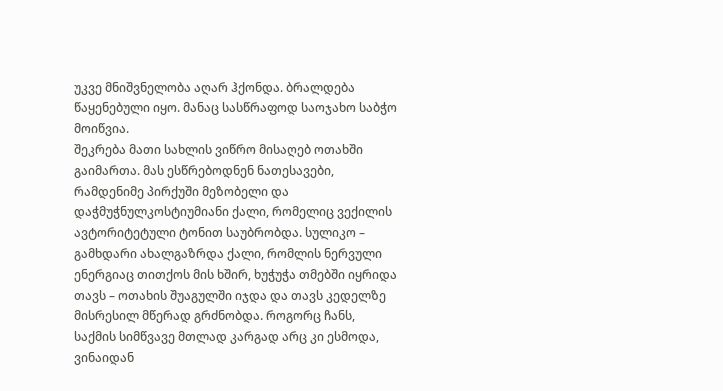უკვე მნიშვნელობა აღარ ჰქონდა. ბრალდება წაყენებული იყო. მანაც სასწრაფოდ საოჯახო საბჭო მოიწვია.
შეკრება მათი სახლის ვიწრო მისაღებ ოთახში გაიმართა. მას ესწრებოდნენ ნათესავები, რამდენიმე პირქუში მეზობელი და დაჭმუჭნულკოსტიუმიანი ქალი, რომელიც ვექილის ავტორიტეტული ტონით საუბრობდა. სულიკო – გამხდარი ახალგაზრდა ქალი, რომლის ნერვული ენერგიაც თითქოს მის ხშირ, ხუჭუჭა თმებში იყრიდა თავს – ოთახის შუაგულში იჯდა და თავს კედელზე მისრესილ მწერად გრძნობდა. როგორც ჩანს, საქმის სიმწვავე მთლად კარგად არც კი ესმოდა, ვინაიდან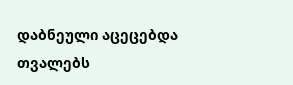დაბნეული აცეცებდა თვალებს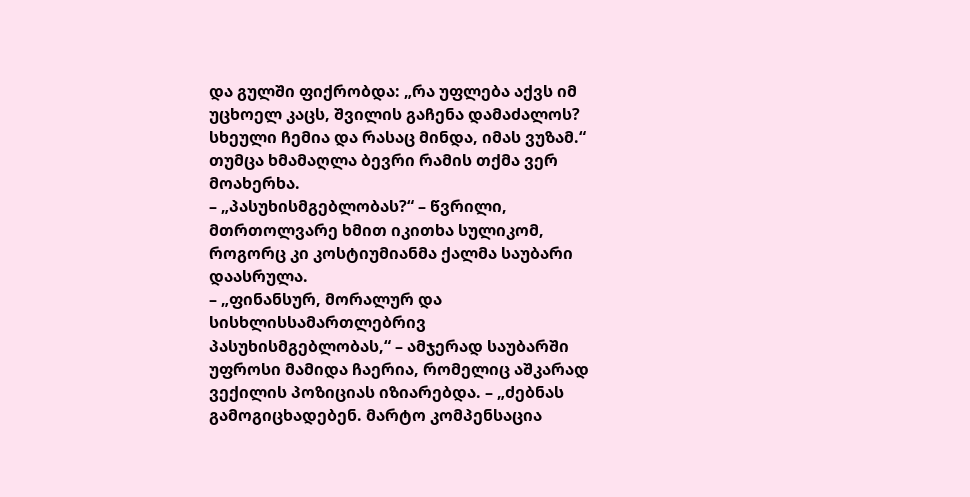და გულში ფიქრობდა: „რა უფლება აქვს იმ უცხოელ კაცს, შვილის გაჩენა დამაძალოს? სხეული ჩემია და რასაც მინდა, იმას ვუზამ.“ თუმცა ხმამაღლა ბევრი რამის თქმა ვერ მოახერხა.
– „პასუხისმგებლობას?“ – წვრილი, მთრთოლვარე ხმით იკითხა სულიკომ, როგორც კი კოსტიუმიანმა ქალმა საუბარი დაასრულა.
– „ფინანსურ, მორალურ და სისხლისსამართლებრივ პასუხისმგებლობას,“ – ამჯერად საუბარში უფროსი მამიდა ჩაერია, რომელიც აშკარად ვექილის პოზიციას იზიარებდა. – „ძებნას გამოგიცხადებენ. მარტო კომპენსაცია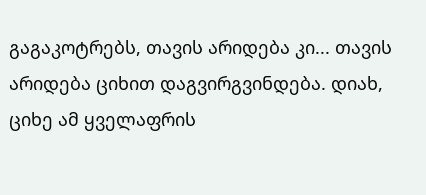გაგაკოტრებს, თავის არიდება კი... თავის არიდება ციხით დაგვირგვინდება. დიახ, ციხე ამ ყველაფრის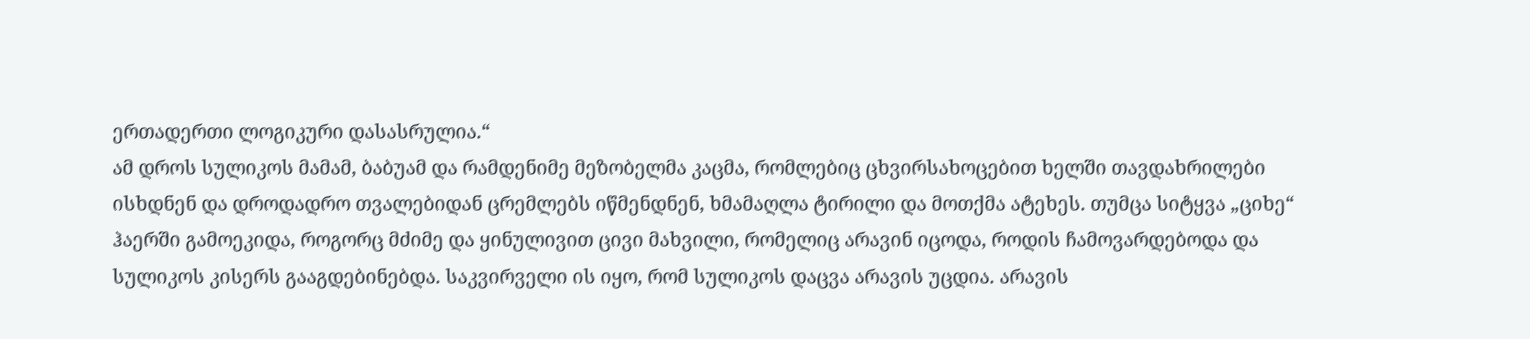ერთადერთი ლოგიკური დასასრულია.“
ამ დროს სულიკოს მამამ, ბაბუამ და რამდენიმე მეზობელმა კაცმა, რომლებიც ცხვირსახოცებით ხელში თავდახრილები ისხდნენ და დროდადრო თვალებიდან ცრემლებს იწმენდნენ, ხმამაღლა ტირილი და მოთქმა ატეხეს. თუმცა სიტყვა „ციხე“ ჰაერში გამოეკიდა, როგორც მძიმე და ყინულივით ცივი მახვილი, რომელიც არავინ იცოდა, როდის ჩამოვარდებოდა და სულიკოს კისერს გააგდებინებდა. საკვირველი ის იყო, რომ სულიკოს დაცვა არავის უცდია. არავის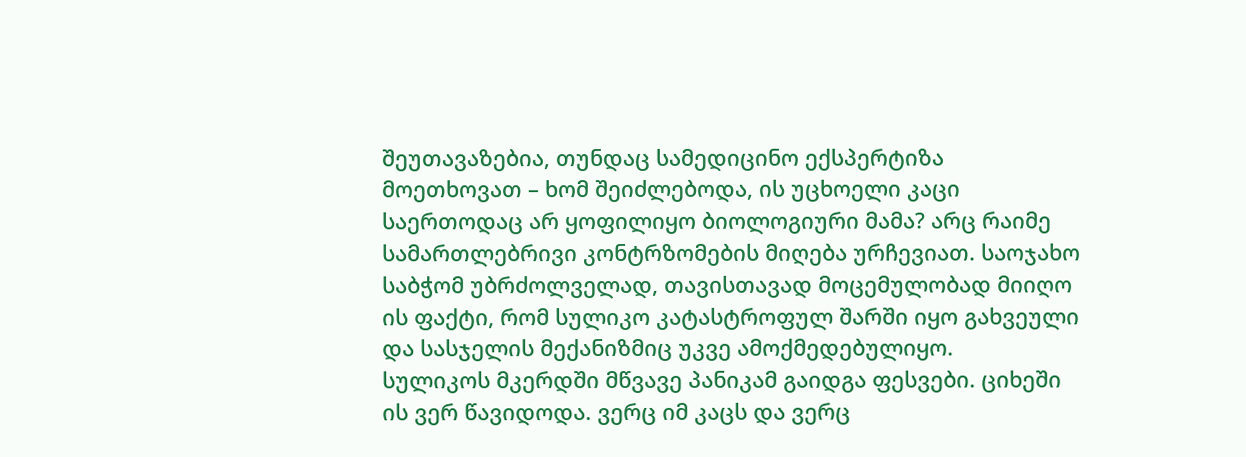შეუთავაზებია, თუნდაც სამედიცინო ექსპერტიზა მოეთხოვათ – ხომ შეიძლებოდა, ის უცხოელი კაცი საერთოდაც არ ყოფილიყო ბიოლოგიური მამა? არც რაიმე სამართლებრივი კონტრზომების მიღება ურჩევიათ. საოჯახო საბჭომ უბრძოლველად, თავისთავად მოცემულობად მიიღო ის ფაქტი, რომ სულიკო კატასტროფულ შარში იყო გახვეული და სასჯელის მექანიზმიც უკვე ამოქმედებულიყო.
სულიკოს მკერდში მწვავე პანიკამ გაიდგა ფესვები. ციხეში ის ვერ წავიდოდა. ვერც იმ კაცს და ვერც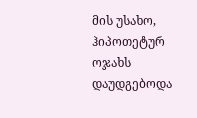მის უსახო, ჰიპოთეტურ ოჯახს დაუდგებოდა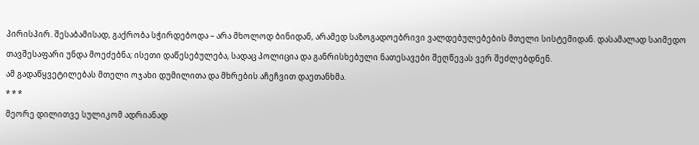პირისპირ. შესაბამისად, გაქრობა სჭირდებოდა – არა მხოლოდ ბინიდან, არამედ საზოგადოებრივი ვალდებულებების მთელი სისტემიდან. დასამალად საიმედო თავშესაფარი უნდა მოეძებნა; ისეთი დაწესებულება, სადაც პოლიცია და განრისხებული ნათესავები შეღწევას ვერ შეძლებდნენ.
ამ გადაწყვეტილებას მთელი ოჯახი დუმილითა და მხრების აჩეჩვით დაეთანხმა.
* * *
მეორე დილითვე სულიკომ ადრიანად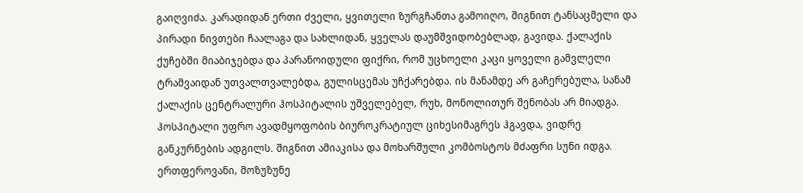გაიღვიძა. კარადიდან ერთი ძველი, ყვითელი ზურგჩანთა გამოიღო, შიგნით ტანსაცმელი და პირადი ნივთები ჩაალაგა და სახლიდან, ყველას დაუმშვიდობებლად, გავიდა. ქალაქის ქუჩებში მიაბიჯებდა და პარანოიდული ფიქრი, რომ უცხოელი კაცი ყოველი გამვლელი ტრამვაიდან უთვალთვალებდა, გულისცემას უჩქარებდა. ის მანამდე არ გაჩერებულა, სანამ ქალაქის ცენტრალური ჰოსპიტალის უშველებელ, რუხ, მონოლითურ შენობას არ მიადგა.
ჰოსპიტალი უფრო ავადმყოფობის ბიუროკრატიულ ციხესიმაგრეს ჰგავდა, ვიდრე განკურნების ადგილს. შიგნით ამიაკისა და მოხარშული კომბოსტოს მძაფრი სუნი იდგა. ერთფეროვანი, მოზუზუნე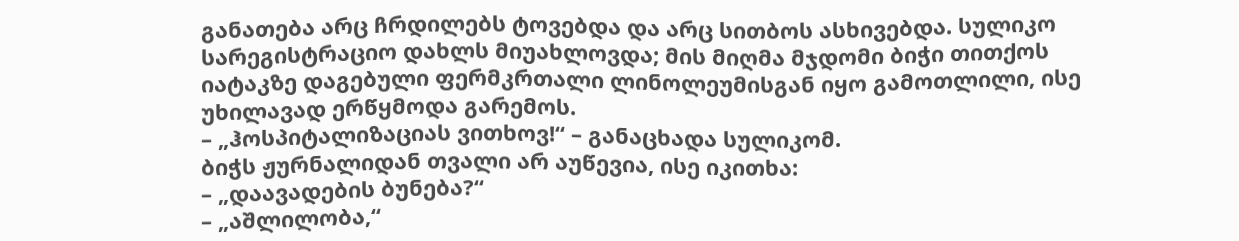განათება არც ჩრდილებს ტოვებდა და არც სითბოს ასხივებდა. სულიკო სარეგისტრაციო დახლს მიუახლოვდა; მის მიღმა მჯდომი ბიჭი თითქოს იატაკზე დაგებული ფერმკრთალი ლინოლეუმისგან იყო გამოთლილი, ისე უხილავად ერწყმოდა გარემოს.
– „ჰოსპიტალიზაციას ვითხოვ!“ – განაცხადა სულიკომ.
ბიჭს ჟურნალიდან თვალი არ აუწევია, ისე იკითხა:
– „დაავადების ბუნება?“
– „აშლილობა,“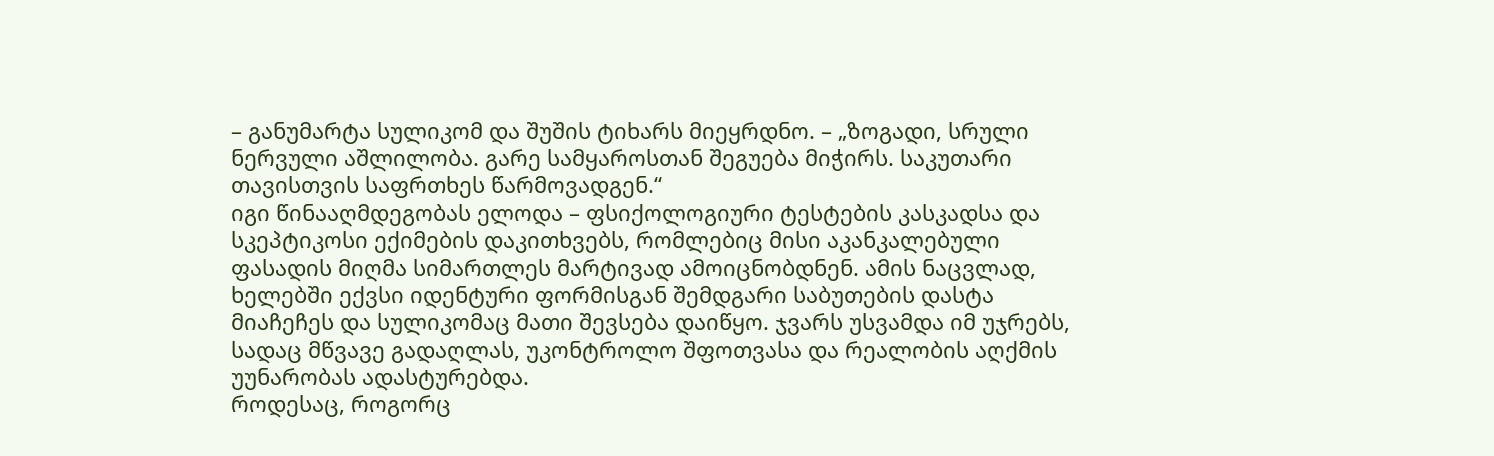– განუმარტა სულიკომ და შუშის ტიხარს მიეყრდნო. – „ზოგადი, სრული ნერვული აშლილობა. გარე სამყაროსთან შეგუება მიჭირს. საკუთარი თავისთვის საფრთხეს წარმოვადგენ.“
იგი წინააღმდეგობას ელოდა – ფსიქოლოგიური ტესტების კასკადსა და სკეპტიკოსი ექიმების დაკითხვებს, რომლებიც მისი აკანკალებული ფასადის მიღმა სიმართლეს მარტივად ამოიცნობდნენ. ამის ნაცვლად, ხელებში ექვსი იდენტური ფორმისგან შემდგარი საბუთების დასტა მიაჩეჩეს და სულიკომაც მათი შევსება დაიწყო. ჯვარს უსვამდა იმ უჯრებს, სადაც მწვავე გადაღლას, უკონტროლო შფოთვასა და რეალობის აღქმის უუნარობას ადასტურებდა.
როდესაც, როგორც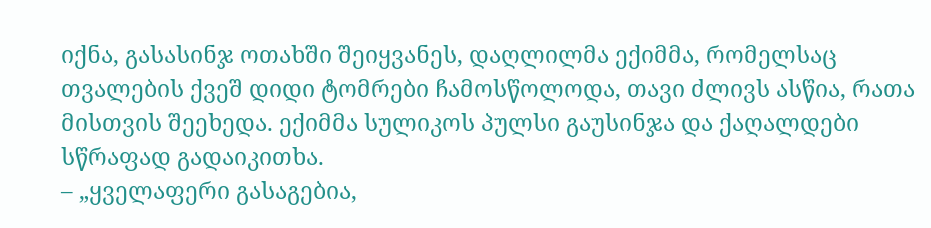იქნა, გასასინჯ ოთახში შეიყვანეს, დაღლილმა ექიმმა, რომელსაც თვალების ქვეშ დიდი ტომრები ჩამოსწოლოდა, თავი ძლივს ასწია, რათა მისთვის შეეხედა. ექიმმა სულიკოს პულსი გაუსინჯა და ქაღალდები სწრაფად გადაიკითხა.
– „ყველაფერი გასაგებია,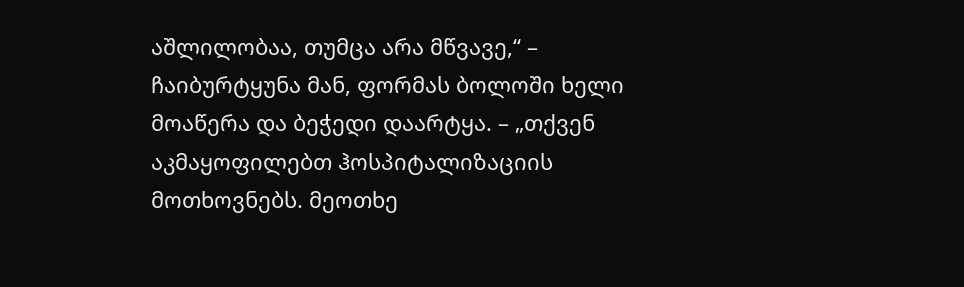აშლილობაა, თუმცა არა მწვავე,“ – ჩაიბურტყუნა მან, ფორმას ბოლოში ხელი მოაწერა და ბეჭედი დაარტყა. – „თქვენ აკმაყოფილებთ ჰოსპიტალიზაციის მოთხოვნებს. მეოთხე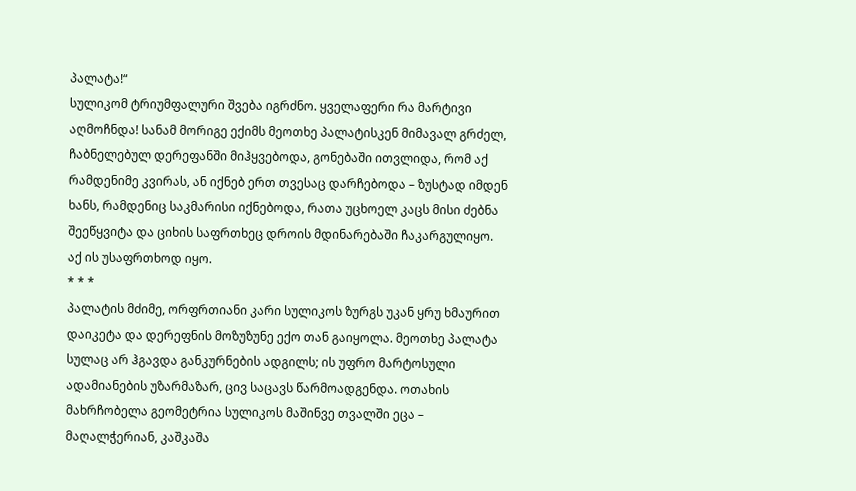პალატა!“
სულიკომ ტრიუმფალური შვება იგრძნო. ყველაფერი რა მარტივი აღმოჩნდა! სანამ მორიგე ექიმს მეოთხე პალატისკენ მიმავალ გრძელ, ჩაბნელებულ დერეფანში მიჰყვებოდა, გონებაში ითვლიდა, რომ აქ რამდენიმე კვირას, ან იქნებ ერთ თვესაც დარჩებოდა – ზუსტად იმდენ ხანს, რამდენიც საკმარისი იქნებოდა, რათა უცხოელ კაცს მისი ძებნა შეეწყვიტა და ციხის საფრთხეც დროის მდინარებაში ჩაკარგულიყო.
აქ ის უსაფრთხოდ იყო.
* * *
პალატის მძიმე, ორფრთიანი კარი სულიკოს ზურგს უკან ყრუ ხმაურით დაიკეტა და დერეფნის მოზუზუნე ექო თან გაიყოლა. მეოთხე პალატა სულაც არ ჰგავდა განკურნების ადგილს; ის უფრო მარტოსული ადამიანების უზარმაზარ, ცივ საცავს წარმოადგენდა. ოთახის მახრჩობელა გეომეტრია სულიკოს მაშინვე თვალში ეცა – მაღალჭერიან, კაშკაშა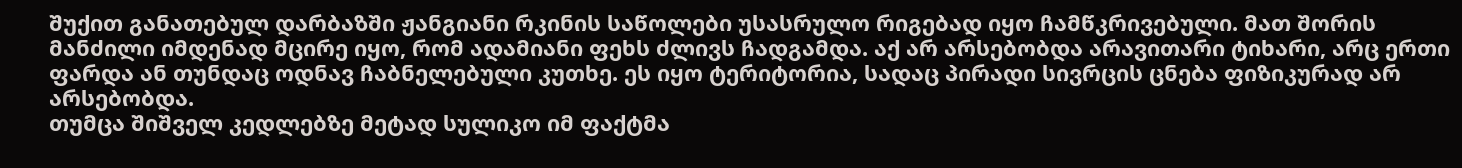შუქით განათებულ დარბაზში ჟანგიანი რკინის საწოლები უსასრულო რიგებად იყო ჩამწკრივებული. მათ შორის მანძილი იმდენად მცირე იყო, რომ ადამიანი ფეხს ძლივს ჩადგამდა. აქ არ არსებობდა არავითარი ტიხარი, არც ერთი ფარდა ან თუნდაც ოდნავ ჩაბნელებული კუთხე. ეს იყო ტერიტორია, სადაც პირადი სივრცის ცნება ფიზიკურად არ არსებობდა.
თუმცა შიშველ კედლებზე მეტად სულიკო იმ ფაქტმა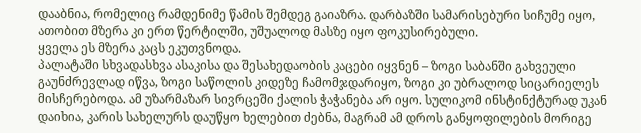დააბნია, რომელიც რამდენიმე წამის შემდეგ გაიაზრა. დარბაზში სამარისებური სიჩუმე იყო, ათობით მზერა კი ერთ წერტილში, უშუალოდ მასზე იყო ფოკუსირებული.
ყველა ეს მზერა კაცს ეკუთვნოდა.
პალატაში სხვადასხვა ასაკისა და შესახედაობის კაცები იყვნენ – ზოგი საბანში გახვეული გაუნძრევლად იწვა, ზოგი საწოლის კიდეზე ჩამომჯდარიყო, ზოგი კი უბრალოდ სიცარიელეს მისჩერებოდა. ამ უზარმაზარ სივრცეში ქალის ჭაჭანება არ იყო. სულიკომ ინსტინქტურად უკან დაიხია, კარის სახელურს დაუწყო ხელებით ძებნა, მაგრამ ამ დროს განყოფილების მორიგე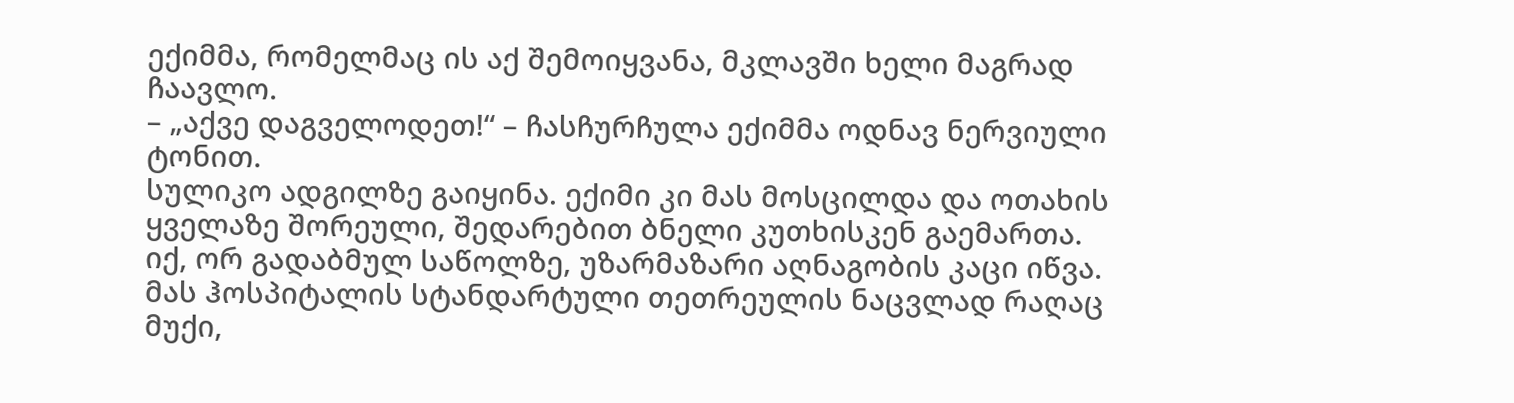ექიმმა, რომელმაც ის აქ შემოიყვანა, მკლავში ხელი მაგრად ჩაავლო.
– „აქვე დაგველოდეთ!“ – ჩასჩურჩულა ექიმმა ოდნავ ნერვიული ტონით.
სულიკო ადგილზე გაიყინა. ექიმი კი მას მოსცილდა და ოთახის ყველაზე შორეული, შედარებით ბნელი კუთხისკენ გაემართა. იქ, ორ გადაბმულ საწოლზე, უზარმაზარი აღნაგობის კაცი იწვა. მას ჰოსპიტალის სტანდარტული თეთრეულის ნაცვლად რაღაც მუქი,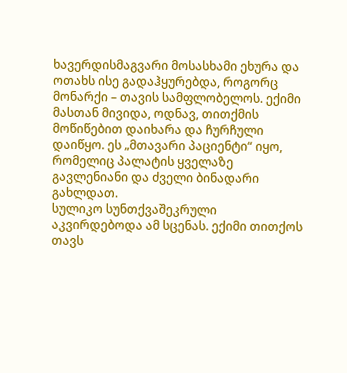ხავერდისმაგვარი მოსასხამი ეხურა და ოთახს ისე გადაჰყურებდა, როგორც მონარქი – თავის სამფლობელოს. ექიმი მასთან მივიდა, ოდნავ, თითქმის მოწიწებით დაიხარა და ჩურჩული დაიწყო. ეს „მთავარი პაციენტი“ იყო, რომელიც პალატის ყველაზე გავლენიანი და ძველი ბინადარი გახლდათ.
სულიკო სუნთქვაშეკრული აკვირდებოდა ამ სცენას. ექიმი თითქოს თავს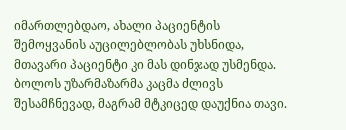იმართლებდაო, ახალი პაციენტის შემოყვანის აუცილებლობას უხსნიდა, მთავარი პაციენტი კი მას დინჯად უსმენდა. ბოლოს უზარმაზარმა კაცმა ძლივს შესამჩნევად, მაგრამ მტკიცედ დაუქნია თავი.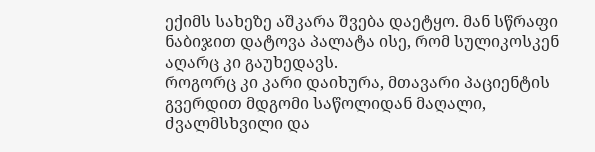ექიმს სახეზე აშკარა შვება დაეტყო. მან სწრაფი ნაბიჯით დატოვა პალატა ისე, რომ სულიკოსკენ აღარც კი გაუხედავს.
როგორც კი კარი დაიხურა, მთავარი პაციენტის გვერდით მდგომი საწოლიდან მაღალი, ძვალმსხვილი და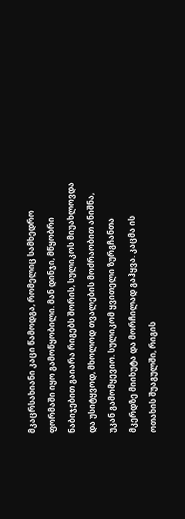მკაცრსახიანი კაცი წამოდგა, რომელიც სამხედრო ფორმაში იყო გამოწყობილი. მან დინჯი, მწყობრი ნაბიჯებით გაიარა რიგებს შორის, სულიკოს მიუახლოვდა და უსიტყვოდ, მხოლოდ თვალების მოძრაობით ანიშნა, უკან გამომყევიო. სულიკომ ყვითელი ზურგჩანთა მკერდზე მიიხუტა და მორჩილად გაჰყვა. კაცმა ის ოთახის შუაგულში, რიგის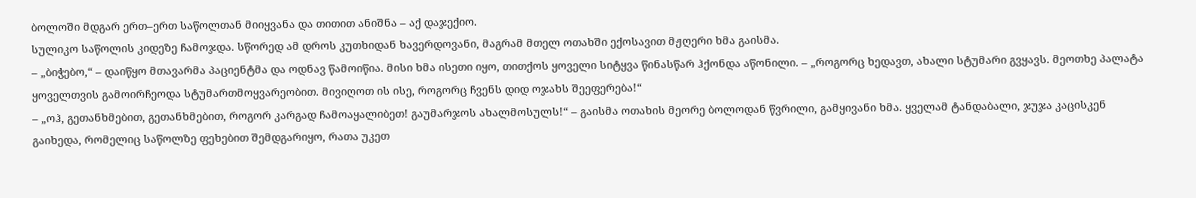ბოლოში მდგარ ერთ–ერთ საწოლთან მიიყვანა და თითით ანიშნა – აქ დაჯექიო.
სულიკო საწოლის კიდეზე ჩამოჯდა. სწორედ ამ დროს კუთხიდან ხავერდოვანი, მაგრამ მთელ ოთახში ექოსავით მჟღერი ხმა გაისმა.
– „ბიჭებო,“ – დაიწყო მთავარმა პაციენტმა და ოდნავ წამოიწია. მისი ხმა ისეთი იყო, თითქოს ყოველი სიტყვა წინასწარ ჰქონდა აწონილი. – „როგორც ხედავთ, ახალი სტუმარი გვყავს. მეოთხე პალატა ყოველთვის გამოირჩეოდა სტუმართმოყვარეობით. მივიღოთ ის ისე, როგორც ჩვენს დიდ ოჯახს შეეფერება!“
– „ოჰ, გეთანხმებით, გეთანხმებით, როგორ კარგად ჩამოაყალიბეთ! გაუმარჯოს ახალმოსულს!“ – გაისმა ოთახის მეორე ბოლოდან წვრილი, გამყივანი ხმა. ყველამ ტანდაბალი, ჯუჯა კაცისკენ გაიხედა, რომელიც საწოლზე ფეხებით შემდგარიყო, რათა უკეთ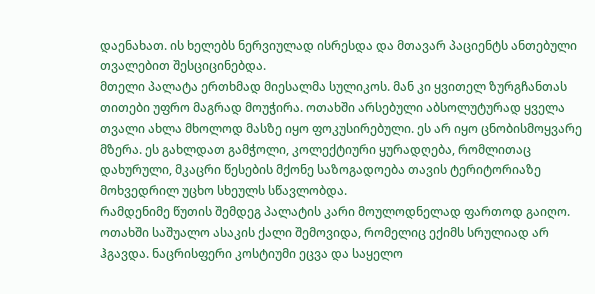დაენახათ. ის ხელებს ნერვიულად ისრესდა და მთავარ პაციენტს ანთებული თვალებით შესციცინებდა.
მთელი პალატა ერთხმად მიესალმა სულიკოს. მან კი ყვითელ ზურგჩანთას თითები უფრო მაგრად მოუჭირა. ოთახში არსებული აბსოლუტურად ყველა თვალი ახლა მხოლოდ მასზე იყო ფოკუსირებული. ეს არ იყო ცნობისმოყვარე მზერა. ეს გახლდათ გამჭოლი, კოლექტიური ყურადღება, რომლითაც დახურული, მკაცრი წესების მქონე საზოგადოება თავის ტერიტორიაზე მოხვედრილ უცხო სხეულს სწავლობდა.
რამდენიმე წუთის შემდეგ პალატის კარი მოულოდნელად ფართოდ გაიღო. ოთახში საშუალო ასაკის ქალი შემოვიდა, რომელიც ექიმს სრულიად არ ჰგავდა. ნაცრისფერი კოსტიუმი ეცვა და საყელო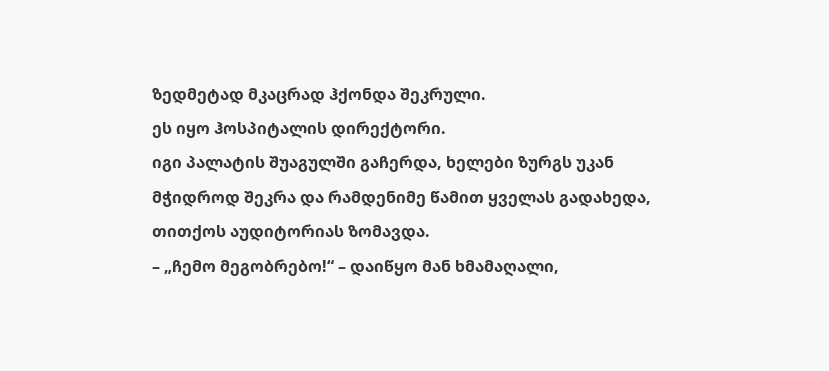ზედმეტად მკაცრად ჰქონდა შეკრული.
ეს იყო ჰოსპიტალის დირექტორი.
იგი პალატის შუაგულში გაჩერდა, ხელები ზურგს უკან მჭიდროდ შეკრა და რამდენიმე წამით ყველას გადახედა, თითქოს აუდიტორიას ზომავდა.
– „ჩემო მეგობრებო!“ – დაიწყო მან ხმამაღალი,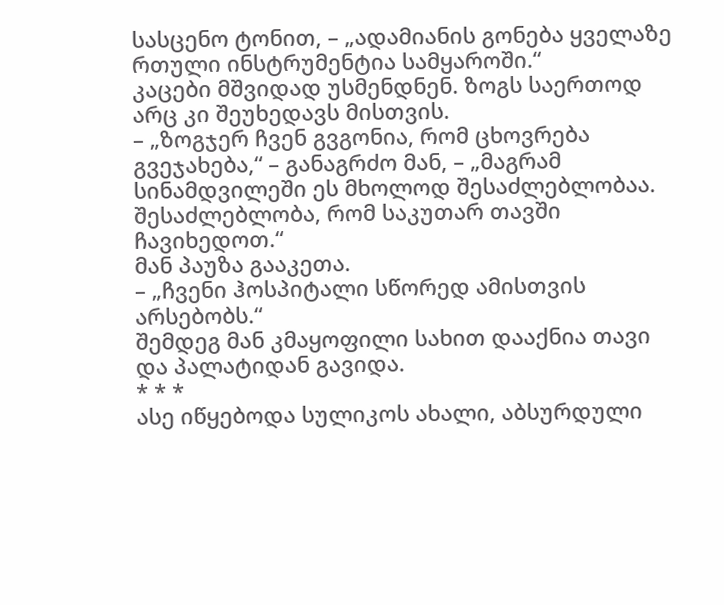სასცენო ტონით, – „ადამიანის გონება ყველაზე რთული ინსტრუმენტია სამყაროში.“
კაცები მშვიდად უსმენდნენ. ზოგს საერთოდ არც კი შეუხედავს მისთვის.
– „ზოგჯერ ჩვენ გვგონია, რომ ცხოვრება გვეჯახება,“ – განაგრძო მან, – „მაგრამ სინამდვილეში ეს მხოლოდ შესაძლებლობაა. შესაძლებლობა, რომ საკუთარ თავში ჩავიხედოთ.“
მან პაუზა გააკეთა.
– „ჩვენი ჰოსპიტალი სწორედ ამისთვის არსებობს.“
შემდეგ მან კმაყოფილი სახით დააქნია თავი და პალატიდან გავიდა.
* * *
ასე იწყებოდა სულიკოს ახალი, აბსურდული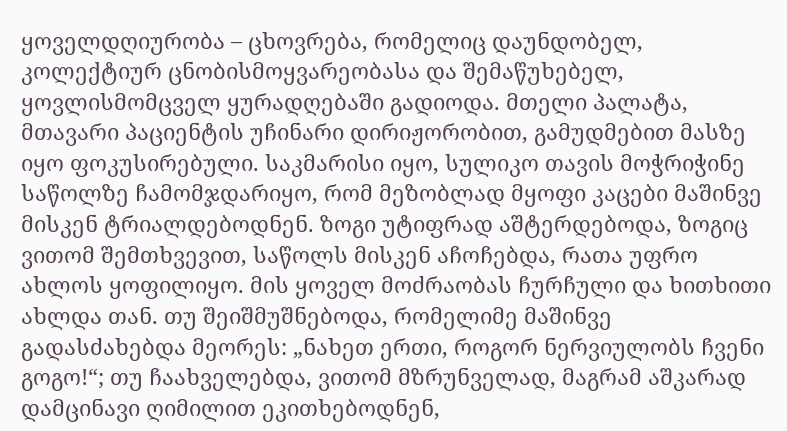ყოველდღიურობა – ცხოვრება, რომელიც დაუნდობელ, კოლექტიურ ცნობისმოყვარეობასა და შემაწუხებელ, ყოვლისმომცველ ყურადღებაში გადიოდა. მთელი პალატა, მთავარი პაციენტის უჩინარი დირიჟორობით, გამუდმებით მასზე იყო ფოკუსირებული. საკმარისი იყო, სულიკო თავის მოჭრიჭინე საწოლზე ჩამომჯდარიყო, რომ მეზობლად მყოფი კაცები მაშინვე მისკენ ტრიალდებოდნენ. ზოგი უტიფრად აშტერდებოდა, ზოგიც ვითომ შემთხვევით, საწოლს მისკენ აჩოჩებდა, რათა უფრო ახლოს ყოფილიყო. მის ყოველ მოძრაობას ჩურჩული და ხითხითი ახლდა თან. თუ შეიშმუშნებოდა, რომელიმე მაშინვე გადასძახებდა მეორეს: „ნახეთ ერთი, როგორ ნერვიულობს ჩვენი გოგო!“; თუ ჩაახველებდა, ვითომ მზრუნველად, მაგრამ აშკარად დამცინავი ღიმილით ეკითხებოდნენ,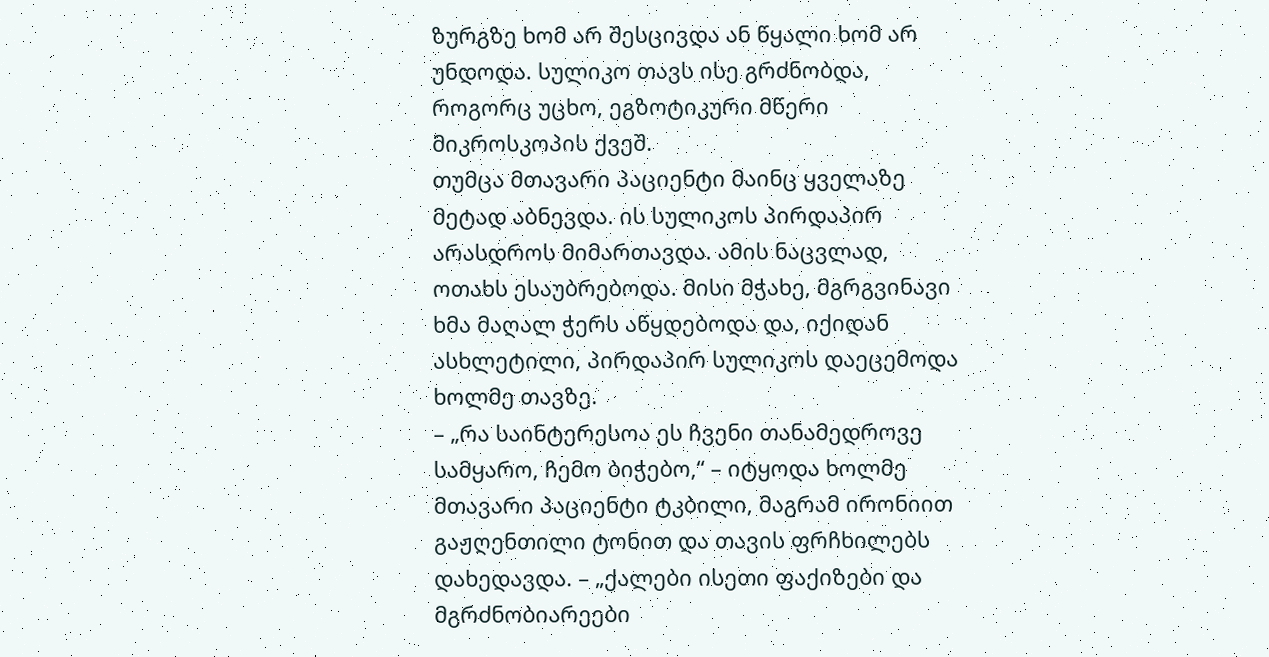ზურგზე ხომ არ შესცივდა ან წყალი ხომ არ უნდოდა. სულიკო თავს ისე გრძნობდა, როგორც უცხო, ეგზოტიკური მწერი მიკროსკოპის ქვეშ.
თუმცა მთავარი პაციენტი მაინც ყველაზე მეტად აბნევდა. ის სულიკოს პირდაპირ არასდროს მიმართავდა. ამის ნაცვლად, ოთახს ესაუბრებოდა. მისი მჭახე, მგრგვინავი ხმა მაღალ ჭერს აწყდებოდა და, იქიდან ასხლეტილი, პირდაპირ სულიკოს დაეცემოდა ხოლმე თავზე.
– „რა საინტერესოა ეს ჩვენი თანამედროვე სამყარო, ჩემო ბიჭებო,“ – იტყოდა ხოლმე მთავარი პაციენტი ტკბილი, მაგრამ ირონიით გაჟღენთილი ტონით და თავის ფრჩხილებს დახედავდა. – „ქალები ისეთი ფაქიზები და მგრძნობიარეები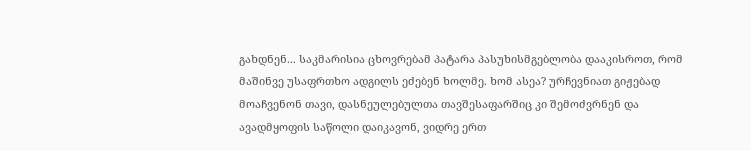გახდნენ... საკმარისია ცხოვრებამ პატარა პასუხისმგებლობა დააკისროთ, რომ მაშინვე უსაფრთხო ადგილს ეძებენ ხოლმე. ხომ ასეა? ურჩევნიათ გიჟებად მოაჩვენონ თავი, დასნეულებულთა თავშესაფარშიც კი შემოძვრნენ და ავადმყოფის საწოლი დაიკავონ, ვიდრე ერთ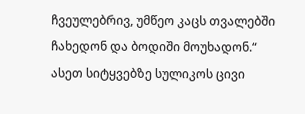ჩვეულებრივ, უმწეო კაცს თვალებში ჩახედონ და ბოდიში მოუხადონ.“
ასეთ სიტყვებზე სულიკოს ცივი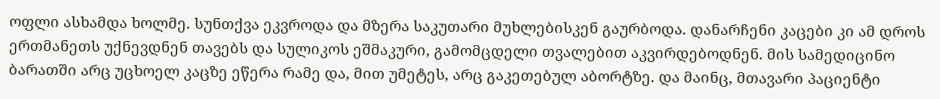ოფლი ასხამდა ხოლმე. სუნთქვა ეკვროდა და მზერა საკუთარი მუხლებისკენ გაურბოდა. დანარჩენი კაცები კი ამ დროს ერთმანეთს უქნევდნენ თავებს და სულიკოს ეშმაკური, გამომცდელი თვალებით აკვირდებოდნენ. მის სამედიცინო ბარათში არც უცხოელ კაცზე ეწერა რამე და, მით უმეტეს, არც გაკეთებულ აბორტზე. და მაინც, მთავარი პაციენტი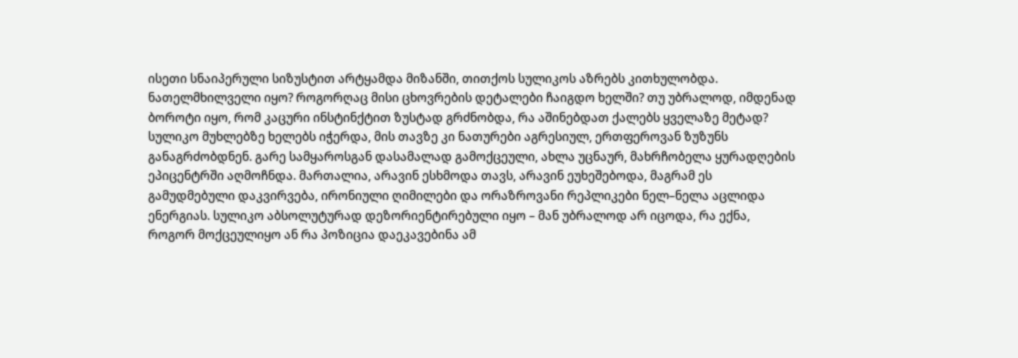ისეთი სნაიპერული სიზუსტით არტყამდა მიზანში, თითქოს სულიკოს აზრებს კითხულობდა. ნათელმხილველი იყო? როგორღაც მისი ცხოვრების დეტალები ჩაიგდო ხელში? თუ უბრალოდ, იმდენად ბოროტი იყო, რომ კაცური ინსტინქტით ზუსტად გრძნობდა, რა აშინებდათ ქალებს ყველაზე მეტად?
სულიკო მუხლებზე ხელებს იჭერდა, მის თავზე კი ნათურები აგრესიულ, ერთფეროვან ზუზუნს განაგრძობდნენ. გარე სამყაროსგან დასამალად გამოქცეული, ახლა უცნაურ, მახრჩობელა ყურადღების ეპიცენტრში აღმოჩნდა. მართალია, არავინ ესხმოდა თავს, არავინ ეუხეშებოდა, მაგრამ ეს გამუდმებული დაკვირვება, ირონიული ღიმილები და ორაზროვანი რეპლიკები ნელ–ნელა აცლიდა ენერგიას. სულიკო აბსოლუტურად დეზორიენტირებული იყო – მან უბრალოდ არ იცოდა, რა ექნა, როგორ მოქცეულიყო ან რა პოზიცია დაეკავებინა ამ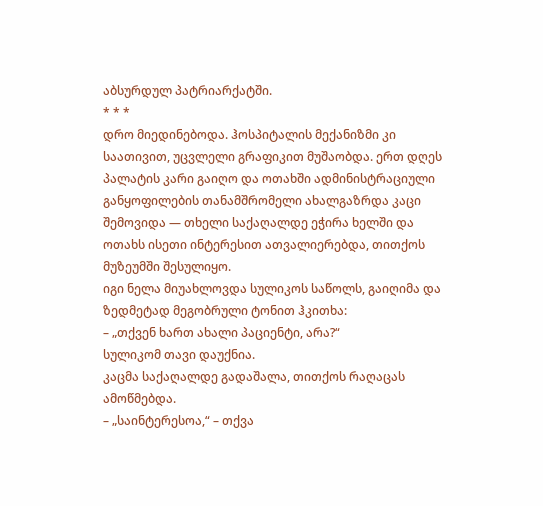აბსურდულ პატრიარქატში.
* * *
დრო მიედინებოდა. ჰოსპიტალის მექანიზმი კი საათივით, უცვლელი გრაფიკით მუშაობდა. ერთ დღეს პალატის კარი გაიღო და ოთახში ადმინისტრაციული განყოფილების თანამშრომელი ახალგაზრდა კაცი შემოვიდა — თხელი საქაღალდე ეჭირა ხელში და ოთახს ისეთი ინტერესით ათვალიერებდა, თითქოს მუზეუმში შესულიყო.
იგი ნელა მიუახლოვდა სულიკოს საწოლს, გაიღიმა და ზედმეტად მეგობრული ტონით ჰკითხა:
– „თქვენ ხართ ახალი პაციენტი, არა?“
სულიკომ თავი დაუქნია.
კაცმა საქაღალდე გადაშალა, თითქოს რაღაცას ამოწმებდა.
– „საინტერესოა,“ – თქვა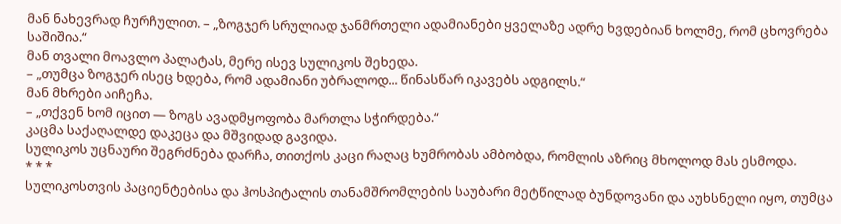მან ნახევრად ჩურჩულით. – „ზოგჯერ სრულიად ჯანმრთელი ადამიანები ყველაზე ადრე ხვდებიან ხოლმე, რომ ცხოვრება საშიშია.“
მან თვალი მოავლო პალატას, მერე ისევ სულიკოს შეხედა.
– „თუმცა ზოგჯერ ისეც ხდება, რომ ადამიანი უბრალოდ... წინასწარ იკავებს ადგილს.“
მან მხრები აიჩეჩა.
– „თქვენ ხომ იცით — ზოგს ავადმყოფობა მართლა სჭირდება.“
კაცმა საქაღალდე დაკეცა და მშვიდად გავიდა.
სულიკოს უცნაური შეგრძნება დარჩა, თითქოს კაცი რაღაც ხუმრობას ამბობდა, რომლის აზრიც მხოლოდ მას ესმოდა.
* * *
სულიკოსთვის პაციენტებისა და ჰოსპიტალის თანამშრომლების საუბარი მეტწილად ბუნდოვანი და აუხსნელი იყო, თუმცა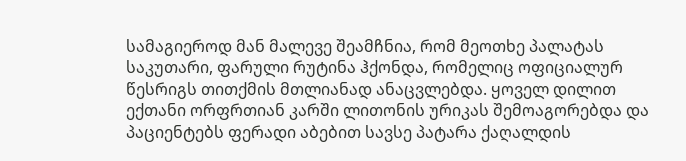სამაგიეროდ მან მალევე შეამჩნია, რომ მეოთხე პალატას საკუთარი, ფარული რუტინა ჰქონდა, რომელიც ოფიციალურ წესრიგს თითქმის მთლიანად ანაცვლებდა. ყოველ დილით ექთანი ორფრთიან კარში ლითონის ურიკას შემოაგორებდა და პაციენტებს ფერადი აბებით სავსე პატარა ქაღალდის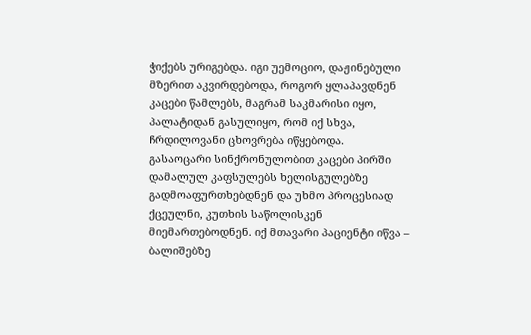ჭიქებს ურიგებდა. იგი უემოციო, დაჟინებული მზერით აკვირდებოდა, როგორ ყლაპავდნენ კაცები წამლებს, მაგრამ საკმარისი იყო, პალატიდან გასულიყო, რომ იქ სხვა, ჩრდილოვანი ცხოვრება იწყებოდა.
გასაოცარი სინქრონულობით კაცები პირში დამალულ კაფსულებს ხელისგულებზე გადმოაფურთხებდნენ და უხმო პროცესიად ქცეულნი, კუთხის საწოლისკენ მიემართებოდნენ. იქ მთავარი პაციენტი იწვა – ბალიშებზე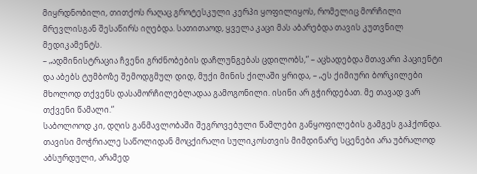მიყრდნობილი, თითქოს რაღაც გროტესკული კერპი ყოფილიყოს, რომელიც მორჩილი მრევლისგან შესაწირს იღებდა. სათითაოდ, ყველა კაცი მას აბარებდა თავის კუთვნილ მედიკამენტს.
– „ადმინისტრაცია ჩვენი გრძნობების დაჩლუნგებას ცდილობს,“ – აცხადებდა მთავარი პაციენტი და აბებს ტუმბოზე შემოდგმულ დიდ, მუქი მინის ქილაში ყრიდა, – „ეს ქიმიური ბორკილები მხოლოდ თქვენს დასამორჩილებლადაა გამოგონილი. ისინი არ გჭირდებათ. მე თავად ვარ თქვენი წამალი.“
საბოლოოდ კი, დღის განმავლობაში შეგროვებული წამლები განყოფილების გამგეს გაჰქონდა.
თავისი მოჭრიალე საწოლიდან მოცქირალი სულიკოსთვის მიმდინარე სცენები არა უბრალოდ აბსურდული, არამედ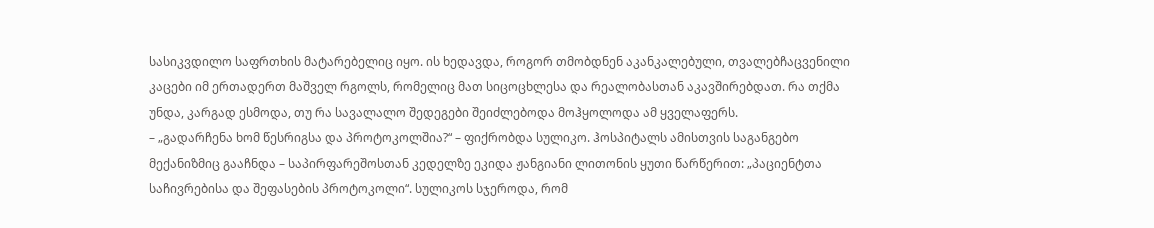სასიკვდილო საფრთხის მატარებელიც იყო. ის ხედავდა, როგორ თმობდნენ აკანკალებული, თვალებჩაცვენილი კაცები იმ ერთადერთ მაშველ რგოლს, რომელიც მათ სიცოცხლესა და რეალობასთან აკავშირებდათ. რა თქმა უნდა, კარგად ესმოდა, თუ რა სავალალო შედეგები შეიძლებოდა მოჰყოლოდა ამ ყველაფერს.
– „გადარჩენა ხომ წესრიგსა და პროტოკოლშია?“ – ფიქრობდა სულიკო. ჰოსპიტალს ამისთვის საგანგებო მექანიზმიც გააჩნდა – საპირფარეშოსთან კედელზე ეკიდა ჟანგიანი ლითონის ყუთი წარწერით: „პაციენტთა საჩივრებისა და შეფასების პროტოკოლი“. სულიკოს სჯეროდა, რომ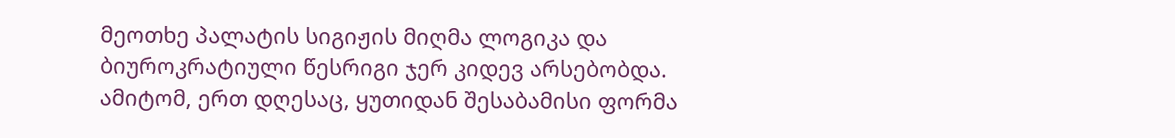მეოთხე პალატის სიგიჟის მიღმა ლოგიკა და ბიუროკრატიული წესრიგი ჯერ კიდევ არსებობდა. ამიტომ, ერთ დღესაც, ყუთიდან შესაბამისი ფორმა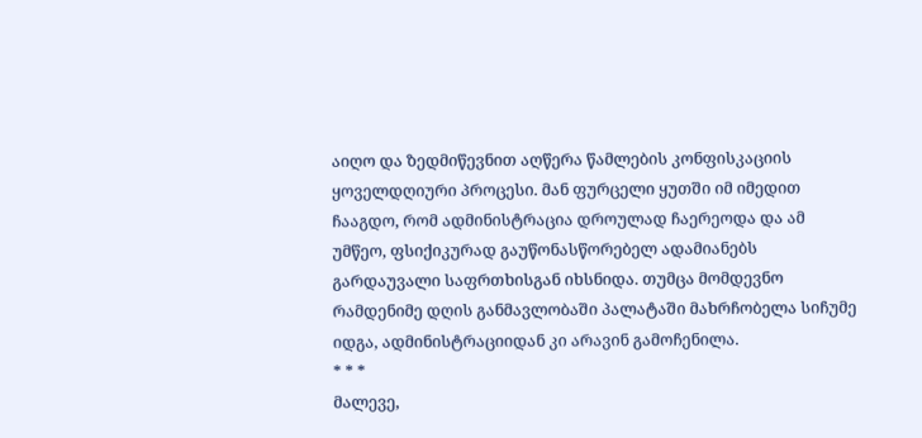აიღო და ზედმიწევნით აღწერა წამლების კონფისკაციის ყოველდღიური პროცესი. მან ფურცელი ყუთში იმ იმედით ჩააგდო, რომ ადმინისტრაცია დროულად ჩაერეოდა და ამ უმწეო, ფსიქიკურად გაუწონასწორებელ ადამიანებს გარდაუვალი საფრთხისგან იხსნიდა. თუმცა მომდევნო რამდენიმე დღის განმავლობაში პალატაში მახრჩობელა სიჩუმე იდგა, ადმინისტრაციიდან კი არავინ გამოჩენილა.
* * *
მალევე,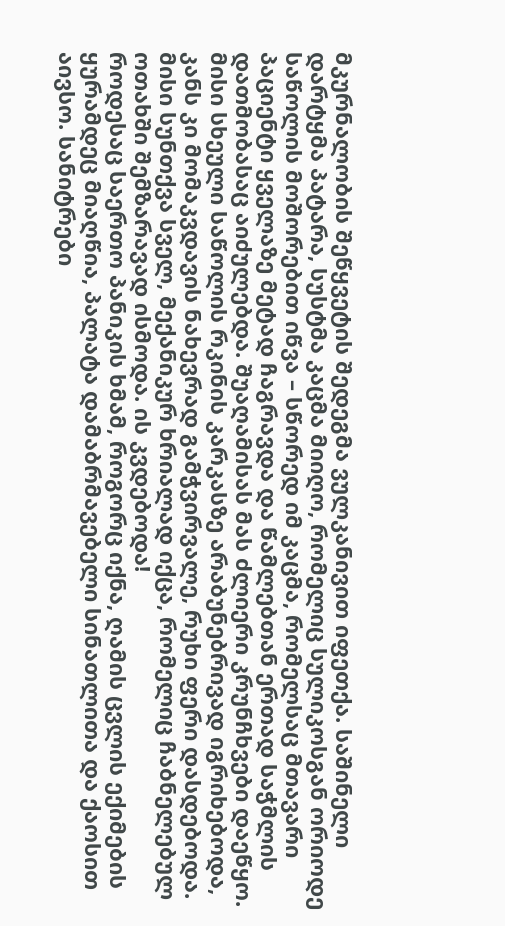მკურნალობის შეწყვეტის შედეგმა ვულკანივით იფეთქა. საშინელი დარტყმა პატარა, სუსტმა კაცმა მიიღო, რომელიც სულიკოსგან ორიოდე საწოლის მოშორებით იწვა – სწორედ იმ კაცმა, რომელსაც მთავარი პაციენტი ყველაზე მეტად ჩაგრავდა და წამლებთან ერთად საჭმლის დათმობასაც აიძულებდა. შუაღამისას მას ძლიერი კრუნჩხვები დაეწყო. მისი სხეული საწოლის რკინის კარკასზე არაბუნებრივად იგრიხებოდა, კანს კი მომაკვდავის ნახევრად გამჭვირვალე, რუხი ფერი დასდებოდა. მისი სუნთქვა სველ, მექანიკურ ხრიალად იქცა, რომელიც ჩაბნელებულ ოთახში შემზარავად ისმოდა. ის კვდებოდა!
როდესაც საერთო პანიკის ხმამ, როგორც იქნა, ღამის ცვლის ექიმების ყურამდეც მიაღწია, პალატა დამაბრმავებელი სინათლითა და ქაოსით აივსო. სანიტრები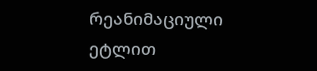რეანიმაციული ეტლით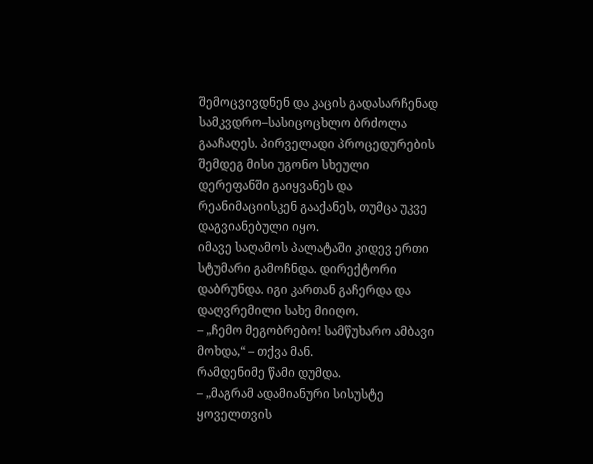შემოცვივდნენ და კაცის გადასარჩენად სამკვდრო–სასიცოცხლო ბრძოლა გააჩაღეს. პირველადი პროცედურების შემდეგ მისი უგონო სხეული დერეფანში გაიყვანეს და რეანიმაციისკენ გააქანეს, თუმცა უკვე დაგვიანებული იყო.
იმავე საღამოს პალატაში კიდევ ერთი სტუმარი გამოჩნდა. დირექტორი დაბრუნდა. იგი კართან გაჩერდა და დაღვრემილი სახე მიიღო.
– „ჩემო მეგობრებო! სამწუხარო ამბავი მოხდა,“ – თქვა მან.
რამდენიმე წამი დუმდა.
– „მაგრამ ადამიანური სისუსტე ყოველთვის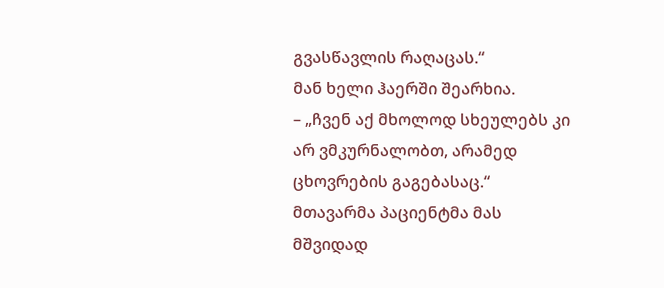გვასწავლის რაღაცას.“
მან ხელი ჰაერში შეარხია.
– „ჩვენ აქ მხოლოდ სხეულებს კი არ ვმკურნალობთ, არამედ ცხოვრების გაგებასაც.“
მთავარმა პაციენტმა მას მშვიდად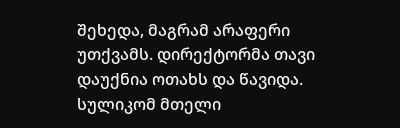შეხედა, მაგრამ არაფერი უთქვამს. დირექტორმა თავი დაუქნია ოთახს და წავიდა.
სულიკომ მთელი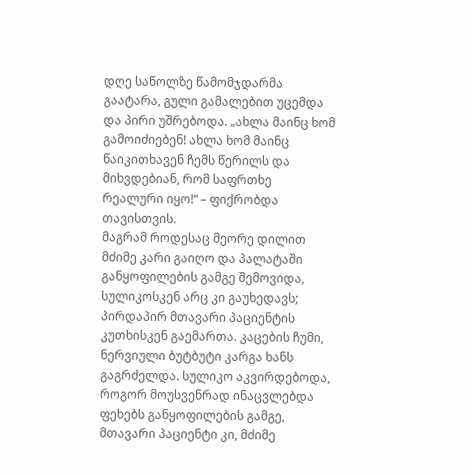დღე საწოლზე წამომჯდარმა გაატარა, გული გამალებით უცემდა და პირი უშრებოდა. „ახლა მაინც ხომ გამოიძიებენ! ახლა ხომ მაინც წაიკითხავენ ჩემს წერილს და მიხვდებიან, რომ საფრთხე რეალური იყო!“ – ფიქრობდა თავისთვის.
მაგრამ როდესაც მეორე დილით მძიმე კარი გაიღო და პალატაში განყოფილების გამგე შემოვიდა, სულიკოსკენ არც კი გაუხედავს; პირდაპირ მთავარი პაციენტის კუთხისკენ გაემართა. კაცების ჩუმი, ნერვიული ბუტბუტი კარგა ხანს გაგრძელდა. სულიკო აკვირდებოდა, როგორ მოუსვენრად ინაცვლებდა ფეხებს განყოფილების გამგე, მთავარი პაციენტი კი, მძიმე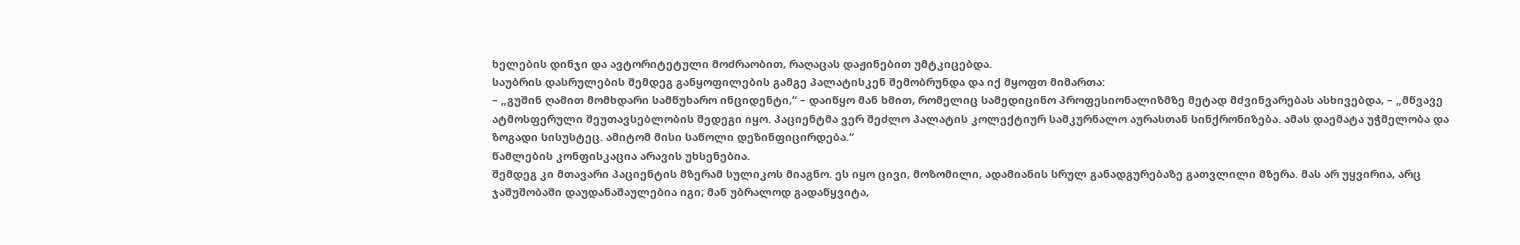ხელების დინჯი და ავტორიტეტული მოძრაობით, რაღაცას დაჟინებით უმტკიცებდა.
საუბრის დასრულების შემდეგ განყოფილების გამგე პალატისკენ შემობრუნდა და იქ მყოფთ მიმართა:
– „გუშინ ღამით მომხდარი სამწუხარო ინციდენტი,“ – დაიწყო მან ხმით, რომელიც სამედიცინო პროფესიონალიზმზე მეტად მძვინვარებას ასხივებდა, – „მწვავე ატმოსფერული შეუთავსებლობის შედეგი იყო. პაციენტმა ვერ შეძლო პალატის კოლექტიურ სამკურნალო აურასთან სინქრონიზება. ამას დაემატა უჭმელობა და ზოგადი სისუსტეც. ამიტომ მისი საწოლი დეზინფიცირდება.“
წამლების კონფისკაცია არავის უხსენებია.
შემდეგ კი მთავარი პაციენტის მზერამ სულიკოს მიაგნო. ეს იყო ცივი, მოზომილი, ადამიანის სრულ განადგურებაზე გათვლილი მზერა. მას არ უყვირია, არც ჯაშუშობაში დაუდანაშაულებია იგი; მან უბრალოდ გადაწყვიტა,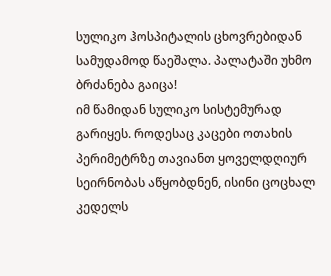სულიკო ჰოსპიტალის ცხოვრებიდან სამუდამოდ წაეშალა. პალატაში უხმო ბრძანება გაიცა!
იმ წამიდან სულიკო სისტემურად გარიყეს. როდესაც კაცები ოთახის პერიმეტრზე თავიანთ ყოველდღიურ სეირნობას აწყობდნენ, ისინი ცოცხალ კედელს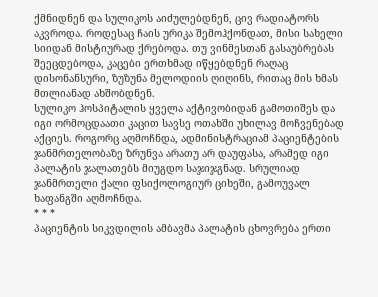ქმნიდნენ და სულიკოს აიძულებდნენ, ცივ რადიატორს აკვროდა. როდესაც ჩაის ურიკა შემოჰქონდათ, მისი სახელი სიიდან მისტიურად ქრებოდა. თუ ვინმესთან გასაუბრებას შეეცდებოდა, კაცები ერთხმად იწყებდნენ რაღაც დისონანსური, ზუზუნა მელოდიის ღიღინს, რითაც მის ხმას მთლიანად ახშობდნენ.
სულიკო ჰოსპიტალის ყველა აქტივობიდან გამოთიშეს და იგი ორმოცდაათი კაცით სავსე ოთახში უხილავ მოჩვენებად აქციეს. როგორც აღმოჩნდა, ადმინისტრაციამ პაციენტების ჯანმრთელობაზე ზრუნვა არათუ არ დაუფასა, არამედ იგი პალატის ჯალათებს მიუგდო საჯიჯგნად. სრულიად ჯანმრთელი ქალი ფსიქოლოგიურ ციხეში, გამოუვალ ხაფანგში აღმოჩნდა.
* * *
პაციენტის სიკვდილის ამბავმა პალატის ცხოვრება ერთი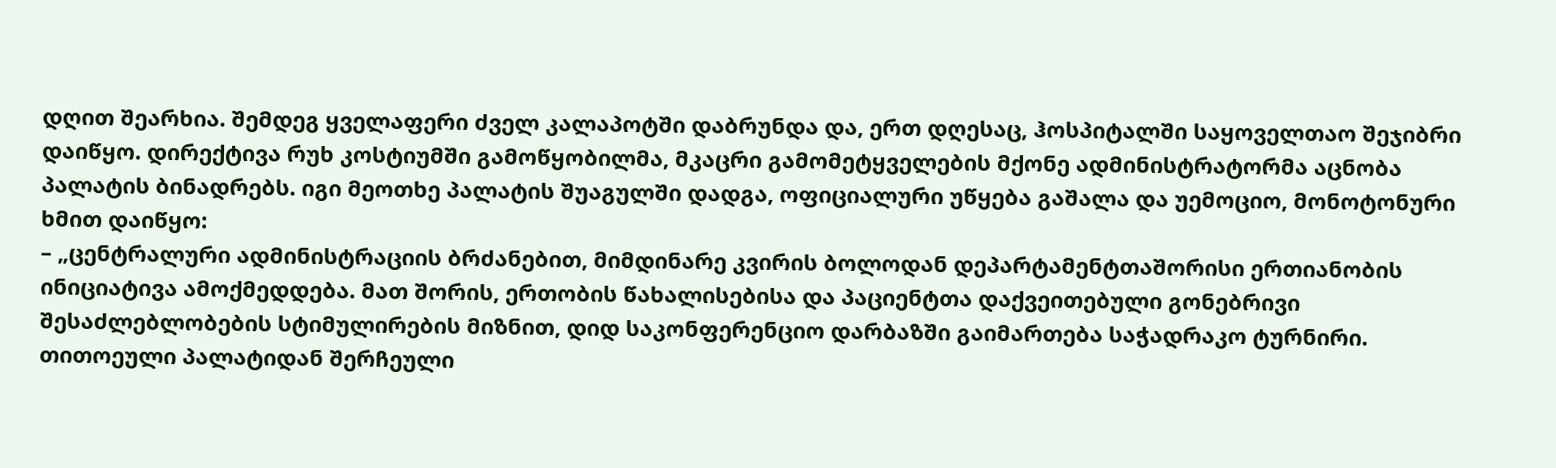დღით შეარხია. შემდეგ ყველაფერი ძველ კალაპოტში დაბრუნდა და, ერთ დღესაც, ჰოსპიტალში საყოველთაო შეჯიბრი დაიწყო. დირექტივა რუხ კოსტიუმში გამოწყობილმა, მკაცრი გამომეტყველების მქონე ადმინისტრატორმა აცნობა პალატის ბინადრებს. იგი მეოთხე პალატის შუაგულში დადგა, ოფიციალური უწყება გაშალა და უემოციო, მონოტონური ხმით დაიწყო:
– „ცენტრალური ადმინისტრაციის ბრძანებით, მიმდინარე კვირის ბოლოდან დეპარტამენტთაშორისი ერთიანობის ინიციატივა ამოქმედდება. მათ შორის, ერთობის წახალისებისა და პაციენტთა დაქვეითებული გონებრივი შესაძლებლობების სტიმულირების მიზნით, დიდ საკონფერენციო დარბაზში გაიმართება საჭადრაკო ტურნირი. თითოეული პალატიდან შერჩეული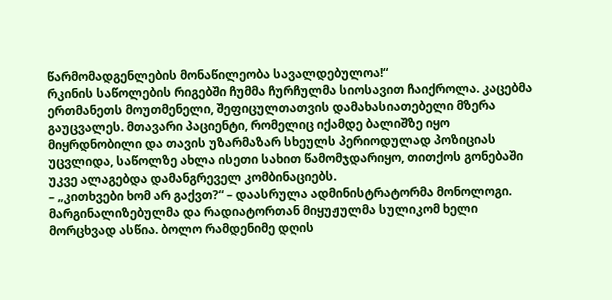წარმომადგენლების მონაწილეობა სავალდებულოა!“
რკინის საწოლების რიგებში ჩუმმა ჩურჩულმა სიოსავით ჩაიქროლა. კაცებმა ერთმანეთს მოუთმენელი, შეფიცულთათვის დამახასიათებელი მზერა გაუცვალეს. მთავარი პაციენტი, რომელიც იქამდე ბალიშზე იყო მიყრდნობილი და თავის უზარმაზარ სხეულს პერიოდულად პოზიციას უცვლიდა, საწოლზე ახლა ისეთი სახით წამომჯდარიყო, თითქოს გონებაში უკვე ალაგებდა დამანგრეველ კომბინაციებს.
– „კითხვები ხომ არ გაქვთ?“ – დაასრულა ადმინისტრატორმა მონოლოგი.
მარგინალიზებულმა და რადიატორთან მიყუჟულმა სულიკომ ხელი მორცხვად ასწია. ბოლო რამდენიმე დღის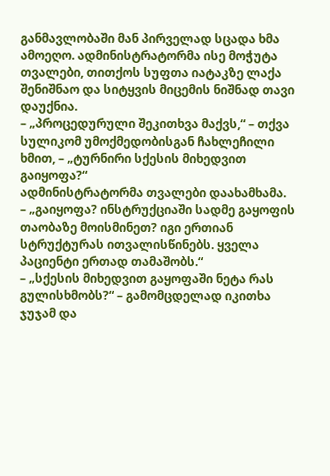განმავლობაში მან პირველად სცადა ხმა ამოეღო. ადმინისტრატორმა ისე მოჭუტა თვალები, თითქოს სუფთა იატაკზე ლაქა შენიშნაო და სიტყვის მიცემის ნიშნად თავი დაუქნია.
– „პროცედურული შეკითხვა მაქვს,“ – თქვა სულიკომ უმოქმედობისგან ჩახლეჩილი ხმით, – „ტურნირი სქესის მიხედვით გაიყოფა?“
ადმინისტრატორმა თვალები დაახამხამა.
– „გაიყოფა? ინსტრუქციაში სადმე გაყოფის თაობაზე მოისმინეთ? იგი ერთიან სტრუქტურას ითვალისწინებს. ყველა პაციენტი ერთად თამაშობს.“
– „სქესის მიხედვით გაყოფაში ნეტა რას გულისხმობს?“ – გამომცდელად იკითხა ჯუჯამ და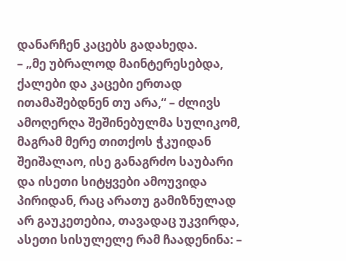დანარჩენ კაცებს გადახედა.
– „მე უბრალოდ მაინტერესებდა, ქალები და კაცები ერთად ითამაშებდნენ თუ არა,“ – ძლივს ამოღერღა შეშინებულმა სულიკომ, მაგრამ მერე თითქოს ჭკუიდან შეიშალაო, ისე განაგრძო საუბარი და ისეთი სიტყვები ამოუვიდა პირიდან, რაც არათუ გამიზნულად არ გაუკეთებია, თავადაც უკვირდა, ასეთი სისულელე რამ ჩაადენინა: –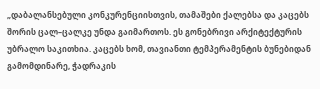„დაბალანსებული კონკურენციისთვის, თამაშები ქალებსა და კაცებს შორის ცალ–ცალკე უნდა გაიმართოს. ეს გონებრივი არქიტექტურის უბრალო საკითხია. კაცებს ხომ, თავიანთი ტემპერამენტის ბუნებიდან გამომდინარე, ჭადრაკის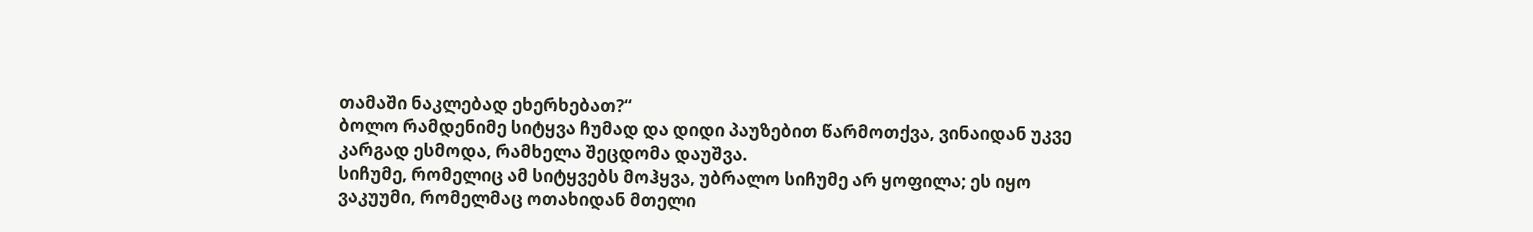თამაში ნაკლებად ეხერხებათ?“
ბოლო რამდენიმე სიტყვა ჩუმად და დიდი პაუზებით წარმოთქვა, ვინაიდან უკვე კარგად ესმოდა, რამხელა შეცდომა დაუშვა.
სიჩუმე, რომელიც ამ სიტყვებს მოჰყვა, უბრალო სიჩუმე არ ყოფილა; ეს იყო ვაკუუმი, რომელმაც ოთახიდან მთელი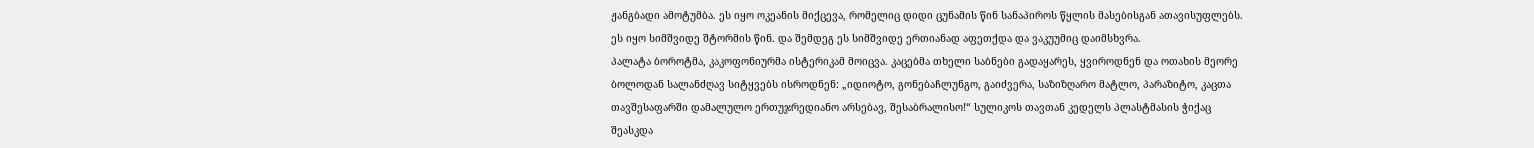ჟანგბადი ამოტუმბა. ეს იყო ოკეანის მიქცევა, რომელიც დიდი ცუნამის წინ სანაპიროს წყლის მასებისგან ათავისუფლებს. ეს იყო სიმშვიდე შტორმის წინ. და შემდეგ ეს სიმშვიდე ერთიანად აფეთქდა და ვაკუუმიც დაიმსხვრა.
პალატა ბოროტმა, კაკოფონიურმა ისტერიკამ მოიცვა. კაცებმა თხელი საბნები გადაყარეს, ყვიროდნენ და ოთახის მეორე ბოლოდან სალანძღავ სიტყვებს ისროდნენ: „იდიოტო, გონებაჩლუნგო, გაიძვერა, საზიზღარო მატლო, პარაზიტო, კაცთა თავშესაფარში დამალულო ერთუჯრედიანო არსებავ, შესაბრალისო!“ სულიკოს თავთან კედელს პლასტმასის ჭიქაც შეასკდა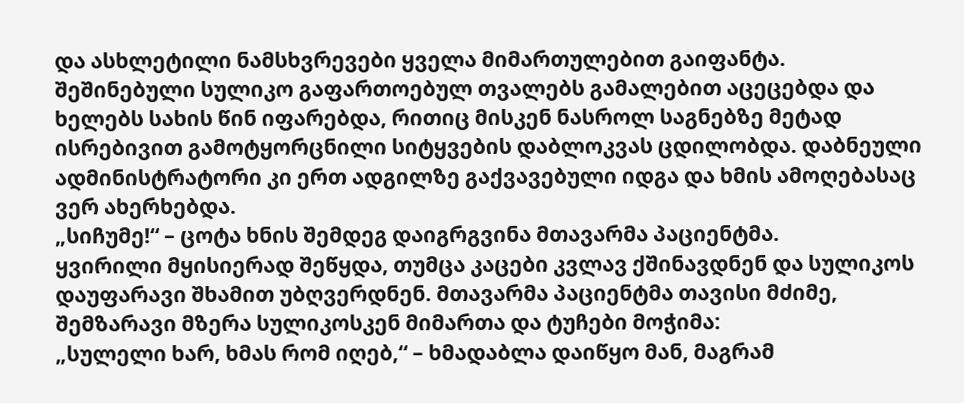და ასხლეტილი ნამსხვრევები ყველა მიმართულებით გაიფანტა. შეშინებული სულიკო გაფართოებულ თვალებს გამალებით აცეცებდა და ხელებს სახის წინ იფარებდა, რითიც მისკენ ნასროლ საგნებზე მეტად ისრებივით გამოტყორცნილი სიტყვების დაბლოკვას ცდილობდა. დაბნეული ადმინისტრატორი კი ერთ ადგილზე გაქვავებული იდგა და ხმის ამოღებასაც ვერ ახერხებდა.
„სიჩუმე!“ – ცოტა ხნის შემდეგ დაიგრგვინა მთავარმა პაციენტმა.
ყვირილი მყისიერად შეწყდა, თუმცა კაცები კვლავ ქშინავდნენ და სულიკოს დაუფარავი შხამით უბღვერდნენ. მთავარმა პაციენტმა თავისი მძიმე, შემზარავი მზერა სულიკოსკენ მიმართა და ტუჩები მოჭიმა:
„სულელი ხარ, ხმას რომ იღებ,“ – ხმადაბლა დაიწყო მან, მაგრამ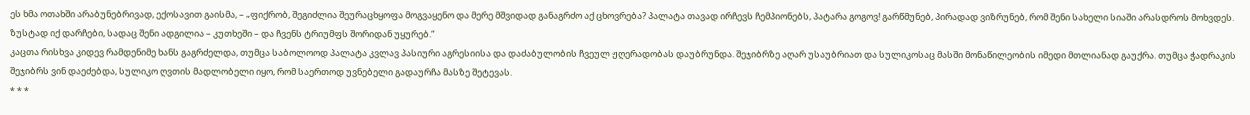ეს ხმა ოთახში არაბუნებრივად, ექოსავით გაისმა, – „ფიქრობ, შეგიძლია შეურაცხყოფა მოგვაყენო და მერე მშვიდად განაგრძო აქ ცხოვრება? პალატა თავად ირჩევს ჩემპიონებს, პატარა გოგოვ! გარწმუნებ, პირადად ვიზრუნებ, რომ შენი სახელი სიაში არასდროს მოხვდეს. ზუსტად იქ დარჩები, სადაც შენი ადგილია – კუთხეში – და ჩვენს ტრიუმფს შორიდან უყურებ.“
კაცთა რისხვა კიდევ რამდენიმე ხანს გაგრძელდა, თუმცა საბოლოოდ პალატა კვლავ პასიური აგრესიისა და დაძაბულობის ჩვეულ ჟღერადობას დაუბრუნდა. შეჯიბრზე აღარ უსაუბრიათ და სულიკოსაც მასში მონაწილეობის იმედი მთლიანად გაუქრა. თუმცა ჭადრაკის შეჯიბრს ვინ დაეძებდა, სულიკო ღვთის მადლობელი იყო, რომ საერთოდ უვნებელი გადაურჩა მასზე შეტევას.
* * *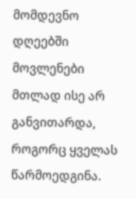მომდევნო დღეებში მოვლენები მთლად ისე არ განვითარდა, როგორც ყველას წარმოედგინა.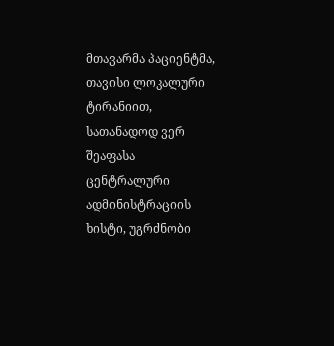მთავარმა პაციენტმა, თავისი ლოკალური ტირანიით, სათანადოდ ვერ შეაფასა ცენტრალური ადმინისტრაციის ხისტი, უგრძნობი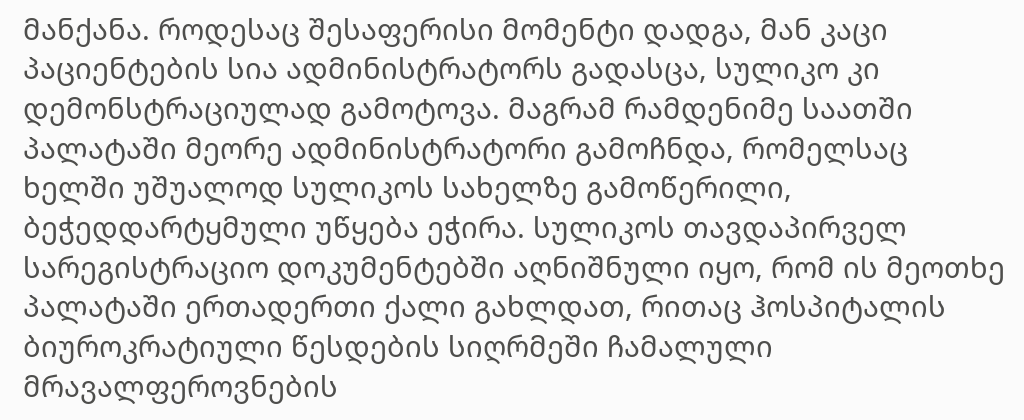მანქანა. როდესაც შესაფერისი მომენტი დადგა, მან კაცი პაციენტების სია ადმინისტრატორს გადასცა, სულიკო კი დემონსტრაციულად გამოტოვა. მაგრამ რამდენიმე საათში პალატაში მეორე ადმინისტრატორი გამოჩნდა, რომელსაც ხელში უშუალოდ სულიკოს სახელზე გამოწერილი, ბეჭედდარტყმული უწყება ეჭირა. სულიკოს თავდაპირველ სარეგისტრაციო დოკუმენტებში აღნიშნული იყო, რომ ის მეოთხე პალატაში ერთადერთი ქალი გახლდათ, რითაც ჰოსპიტალის ბიუროკრატიული წესდების სიღრმეში ჩამალული მრავალფეროვნების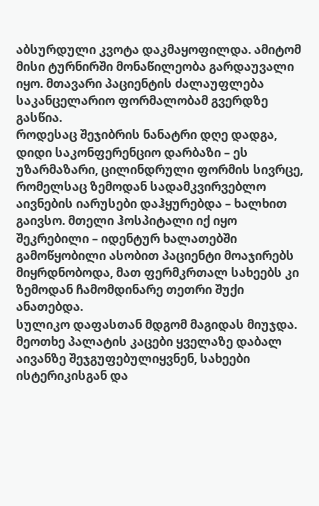აბსურდული კვოტა დაკმაყოფილდა. ამიტომ მისი ტურნირში მონაწილეობა გარდაუვალი იყო. მთავარი პაციენტის ძალაუფლება საკანცელარიო ფორმალობამ გვერდზე გასწია.
როდესაც შეჯიბრის ნანატრი დღე დადგა, დიდი საკონფერენციო დარბაზი – ეს უზარმაზარი, ცილინდრული ფორმის სივრცე, რომელსაც ზემოდან სადამკვირვებლო აივნების იარუსები დაჰყურებდა – ხალხით გაივსო. მთელი ჰოსპიტალი იქ იყო შეკრებილი – იდენტურ ხალათებში გამოწყობილი ასობით პაციენტი მოაჯირებს მიყრდნობოდა, მათ ფერმკრთალ სახეებს კი ზემოდან ჩამომდინარე თეთრი შუქი ანათებდა.
სულიკო დაფასთან მდგომ მაგიდას მიუჯდა. მეოთხე პალატის კაცები ყველაზე დაბალ აივანზე შეჯგუფებულიყვნენ, სახეები ისტერიკისგან და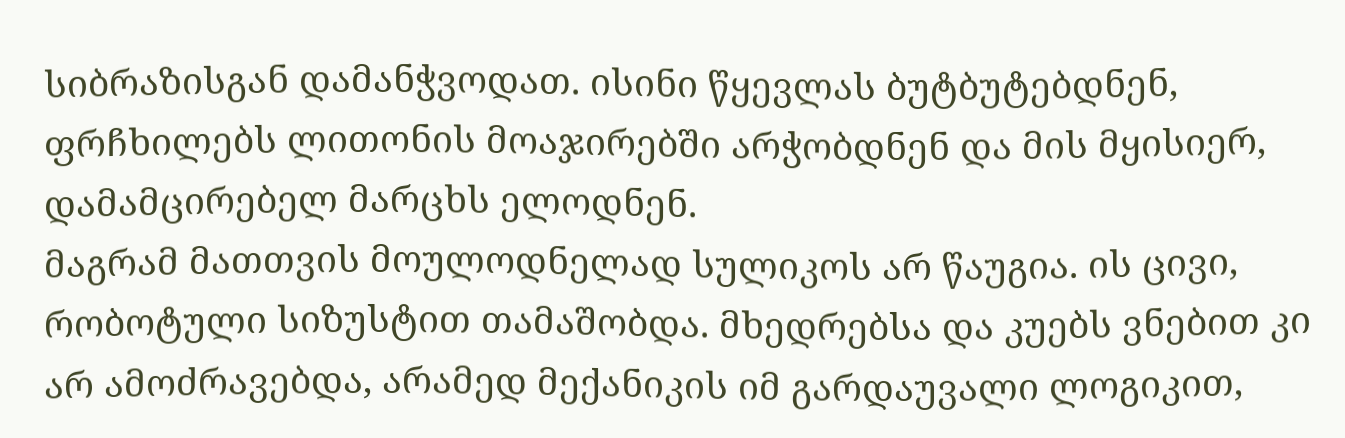სიბრაზისგან დამანჭვოდათ. ისინი წყევლას ბუტბუტებდნენ, ფრჩხილებს ლითონის მოაჯირებში არჭობდნენ და მის მყისიერ, დამამცირებელ მარცხს ელოდნენ.
მაგრამ მათთვის მოულოდნელად სულიკოს არ წაუგია. ის ცივი, რობოტული სიზუსტით თამაშობდა. მხედრებსა და კუებს ვნებით კი არ ამოძრავებდა, არამედ მექანიკის იმ გარდაუვალი ლოგიკით,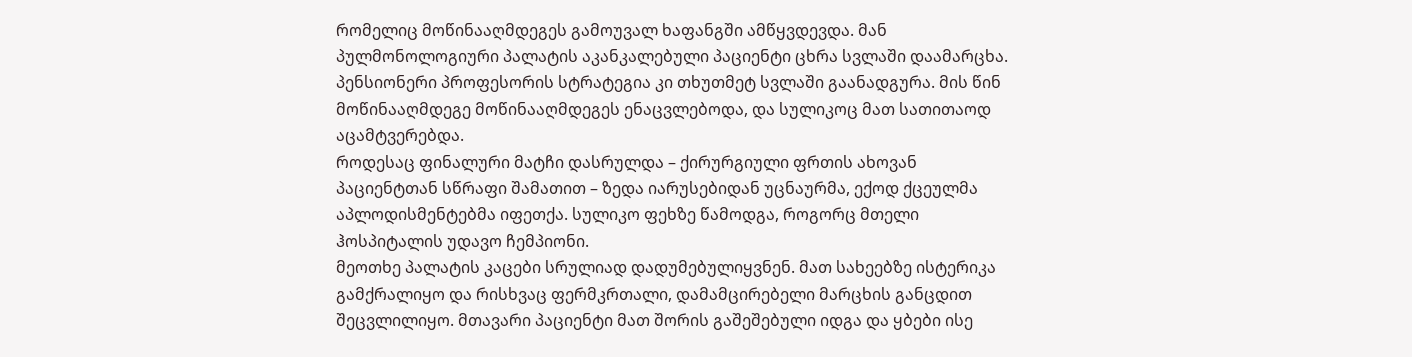რომელიც მოწინააღმდეგეს გამოუვალ ხაფანგში ამწყვდევდა. მან პულმონოლოგიური პალატის აკანკალებული პაციენტი ცხრა სვლაში დაამარცხა. პენსიონერი პროფესორის სტრატეგია კი თხუთმეტ სვლაში გაანადგურა. მის წინ მოწინააღმდეგე მოწინააღმდეგეს ენაცვლებოდა, და სულიკოც მათ სათითაოდ აცამტვერებდა.
როდესაც ფინალური მატჩი დასრულდა – ქირურგიული ფრთის ახოვან პაციენტთან სწრაფი შამათით – ზედა იარუსებიდან უცნაურმა, ექოდ ქცეულმა აპლოდისმენტებმა იფეთქა. სულიკო ფეხზე წამოდგა, როგორც მთელი ჰოსპიტალის უდავო ჩემპიონი.
მეოთხე პალატის კაცები სრულიად დადუმებულიყვნენ. მათ სახეებზე ისტერიკა გამქრალიყო და რისხვაც ფერმკრთალი, დამამცირებელი მარცხის განცდით შეცვლილიყო. მთავარი პაციენტი მათ შორის გაშეშებული იდგა და ყბები ისე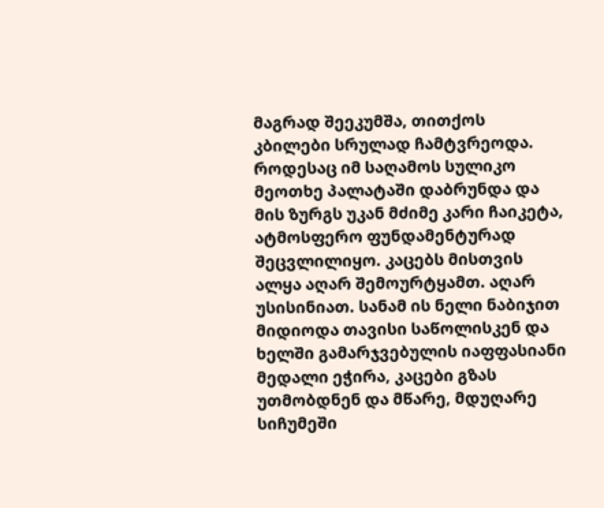მაგრად შეეკუმშა, თითქოს კბილები სრულად ჩამტვრეოდა.
როდესაც იმ საღამოს სულიკო მეოთხე პალატაში დაბრუნდა და მის ზურგს უკან მძიმე კარი ჩაიკეტა, ატმოსფერო ფუნდამენტურად შეცვლილიყო. კაცებს მისთვის ალყა აღარ შემოურტყამთ. აღარ უსისინიათ. სანამ ის ნელი ნაბიჯით მიდიოდა თავისი საწოლისკენ და ხელში გამარჯვებულის იაფფასიანი მედალი ეჭირა, კაცები გზას უთმობდნენ და მწარე, მდუღარე სიჩუმეში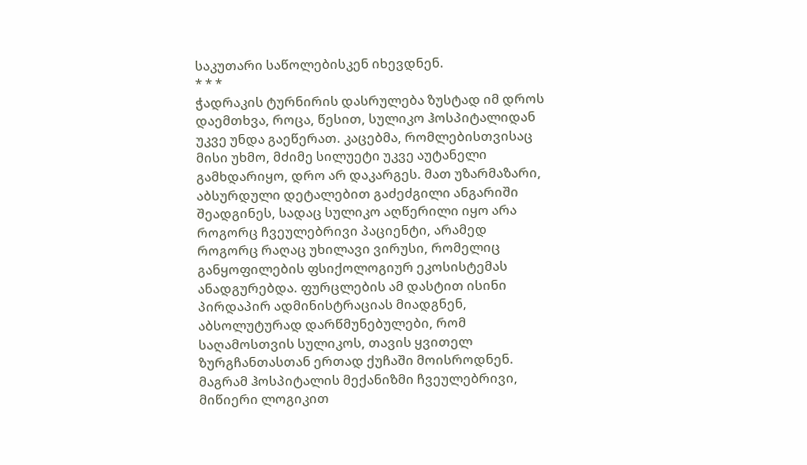საკუთარი საწოლებისკენ იხევდნენ.
* * *
ჭადრაკის ტურნირის დასრულება ზუსტად იმ დროს დაემთხვა, როცა, წესით, სულიკო ჰოსპიტალიდან უკვე უნდა გაეწერათ. კაცებმა, რომლებისთვისაც მისი უხმო, მძიმე სილუეტი უკვე აუტანელი გამხდარიყო, დრო არ დაკარგეს. მათ უზარმაზარი, აბსურდული დეტალებით გაძეძგილი ანგარიში შეადგინეს, სადაც სულიკო აღწერილი იყო არა როგორც ჩვეულებრივი პაციენტი, არამედ როგორც რაღაც უხილავი ვირუსი, რომელიც განყოფილების ფსიქოლოგიურ ეკოსისტემას ანადგურებდა. ფურცლების ამ დასტით ისინი პირდაპირ ადმინისტრაციას მიადგნენ, აბსოლუტურად დარწმუნებულები, რომ საღამოსთვის სულიკოს, თავის ყვითელ ზურგჩანთასთან ერთად ქუჩაში მოისროდნენ.
მაგრამ ჰოსპიტალის მექანიზმი ჩვეულებრივი, მიწიერი ლოგიკით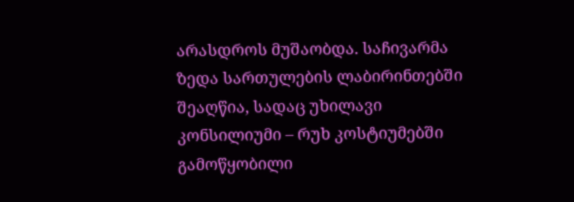არასდროს მუშაობდა. საჩივარმა ზედა სართულების ლაბირინთებში შეაღწია, სადაც უხილავი კონსილიუმი – რუხ კოსტიუმებში გამოწყობილი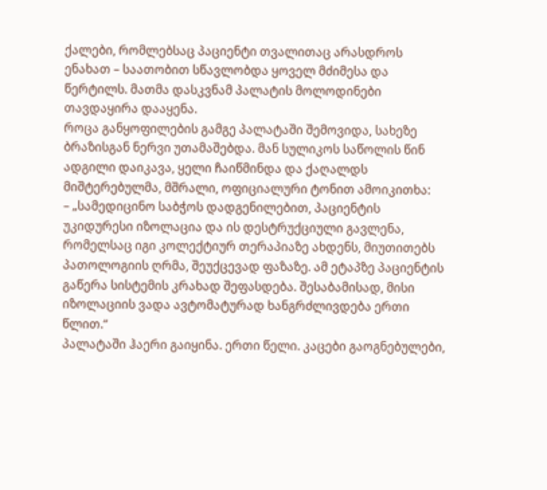ქალები, რომლებსაც პაციენტი თვალითაც არასდროს ენახათ – საათობით სწავლობდა ყოველ მძიმესა და წერტილს. მათმა დასკვნამ პალატის მოლოდინები თავდაყირა დააყენა.
როცა განყოფილების გამგე პალატაში შემოვიდა, სახეზე ბრაზისგან ნერვი უთამაშებდა. მან სულიკოს საწოლის წინ ადგილი დაიკავა, ყელი ჩაიწმინდა და ქაღალდს მიშტერებულმა, მშრალი, ოფიციალური ტონით ამოიკითხა:
– „სამედიცინო საბჭოს დადგენილებით, პაციენტის უკიდურესი იზოლაცია და ის დესტრუქციული გავლენა, რომელსაც იგი კოლექტიურ თერაპიაზე ახდენს, მიუთითებს პათოლოგიის ღრმა, შეუქცევად ფაზაზე. ამ ეტაპზე პაციენტის გაწერა სისტემის კრახად შეფასდება. შესაბამისად, მისი იზოლაციის ვადა ავტომატურად ხანგრძლივდება ერთი წლით.“
პალატაში ჰაერი გაიყინა. ერთი წელი. კაცები გაოგნებულები,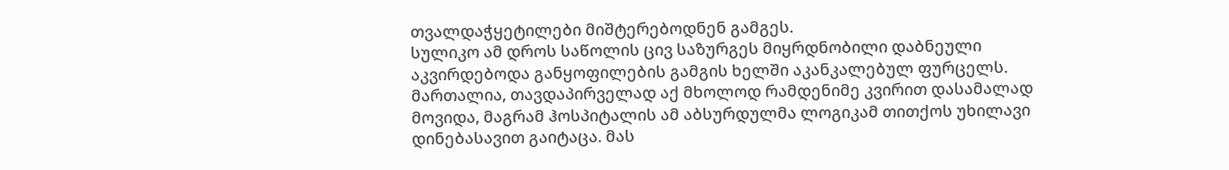თვალდაჭყეტილები მიშტერებოდნენ გამგეს.
სულიკო ამ დროს საწოლის ცივ საზურგეს მიყრდნობილი დაბნეული აკვირდებოდა განყოფილების გამგის ხელში აკანკალებულ ფურცელს. მართალია, თავდაპირველად აქ მხოლოდ რამდენიმე კვირით დასამალად მოვიდა, მაგრამ ჰოსპიტალის ამ აბსურდულმა ლოგიკამ თითქოს უხილავი დინებასავით გაიტაცა. მას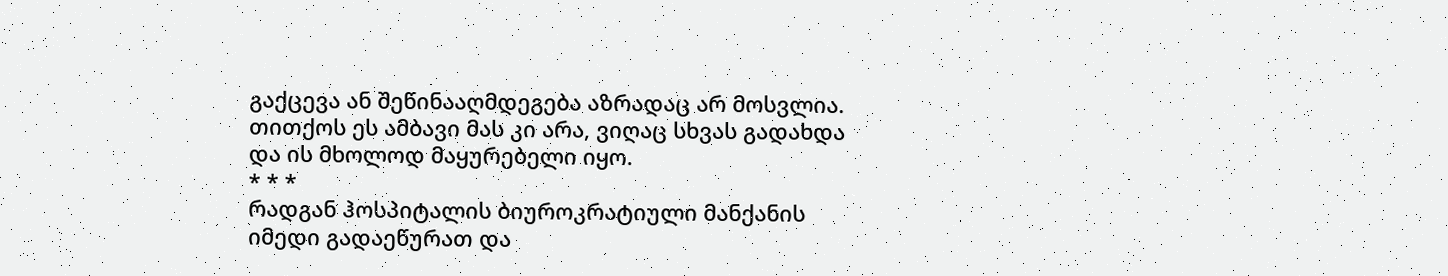გაქცევა ან შეწინააღმდეგება აზრადაც არ მოსვლია. თითქოს ეს ამბავი მას კი არა, ვიღაც სხვას გადახდა და ის მხოლოდ მაყურებელი იყო.
* * *
რადგან ჰოსპიტალის ბიუროკრატიული მანქანის იმედი გადაეწურათ და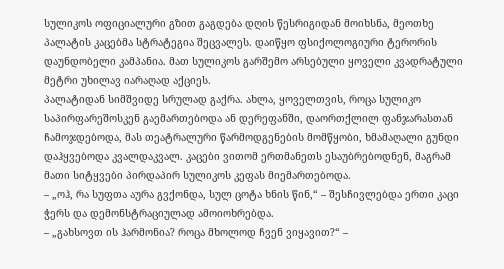სულიკოს ოფიციალური გზით გაგდება დღის წესრიგიდან მოიხსნა, მეოთხე პალატის კაცებმა სტრატეგია შეცვალეს. დაიწყო ფსიქოლოგიური ტერორის დაუნდობელი კამპანია. მათ სულიკოს გარშემო არსებული ყოველი კვადრატული მეტრი უხილავ იარაღად აქციეს.
პალატიდან სიმშვიდე სრულად გაქრა. ახლა, ყოველთვის, როცა სულიკო საპირფარეშოსკენ გაემართებოდა ან დერეფანში, დაორთქლილ ფანჯარასთან ჩამოჯდებოდა, მას თეატრალური წარმოდგენების მომწყობი, ხმამაღალი გუნდი დაჰყვებოდა კვალდაკვალ. კაცები ვითომ ერთმანეთს ესაუბრებოდნენ, მაგრამ მათი სიტყვები პირდაპირ სულიკოს კეფას მიემართებოდა.
– „ოჰ, რა სუფთა აურა გვქონდა, სულ ცოტა ხნის წინ,“ – შესჩივლებდა ერთი კაცი ჭერს და დემონსტრაციულად ამოიოხრებდა.
– „გახსოვთ ის ჰარმონია? როცა მხოლოდ ჩვენ ვიყავით?“ –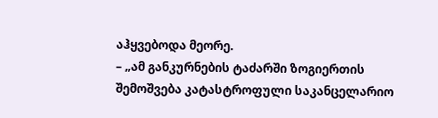აჰყვებოდა მეორე.
– „ამ განკურნების ტაძარში ზოგიერთის შემოშვება კატასტროფული საკანცელარიო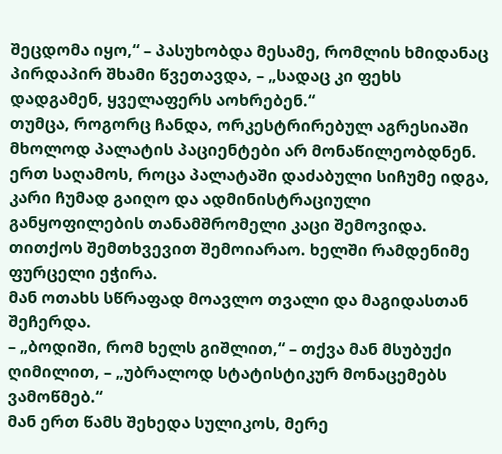შეცდომა იყო,“ – პასუხობდა მესამე, რომლის ხმიდანაც პირდაპირ შხამი წვეთავდა, – „სადაც კი ფეხს დადგამენ, ყველაფერს აოხრებენ.“
თუმცა, როგორც ჩანდა, ორკესტრირებულ აგრესიაში მხოლოდ პალატის პაციენტები არ მონაწილეობდნენ.
ერთ საღამოს, როცა პალატაში დაძაბული სიჩუმე იდგა, კარი ჩუმად გაიღო და ადმინისტრაციული განყოფილების თანამშრომელი კაცი შემოვიდა. თითქოს შემთხვევით შემოიარაო. ხელში რამდენიმე ფურცელი ეჭირა.
მან ოთახს სწრაფად მოავლო თვალი და მაგიდასთან შეჩერდა.
– „ბოდიში, რომ ხელს გიშლით,“ – თქვა მან მსუბუქი ღიმილით, – „უბრალოდ სტატისტიკურ მონაცემებს ვამოწმებ.“
მან ერთ წამს შეხედა სულიკოს, მერე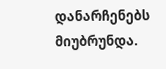დანარჩენებს მიუბრუნდა.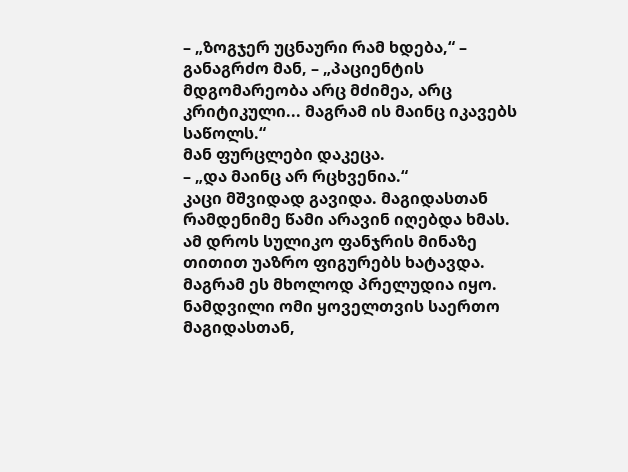– „ზოგჯერ უცნაური რამ ხდება,“ – განაგრძო მან, – „პაციენტის მდგომარეობა არც მძიმეა, არც კრიტიკული... მაგრამ ის მაინც იკავებს საწოლს.“
მან ფურცლები დაკეცა.
– „და მაინც არ რცხვენია.“
კაცი მშვიდად გავიდა. მაგიდასთან რამდენიმე წამი არავინ იღებდა ხმას. ამ დროს სულიკო ფანჯრის მინაზე თითით უაზრო ფიგურებს ხატავდა.
მაგრამ ეს მხოლოდ პრელუდია იყო. ნამდვილი ომი ყოველთვის საერთო მაგიდასთან,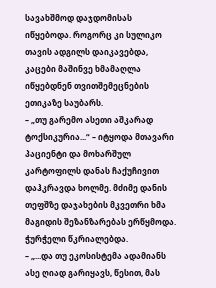სავახშმოდ დაჯდომისას იწყებოდა. როგორც კი სულიკო თავის ადგილს დაიკავებდა, კაცები მაშინვე ხმამაღლა იწყებდნენ თვითშემეცნების ეთიკაზე საუბარს.
– „თუ გარემო ასეთი აშკარად ტოქსიკურია...“ – იტყოდა მთავარი პაციენტი და მოხარშულ კარტოფილს დანას ჩაქუჩივით დაჰკრავდა ხოლმე. მძიმე დანის თეფშზე დაჯახების მკვეთრი ხმა მაგიდის შეზანზარებას ერწყმოდა. ჭურჭელი წკრიალებდა.
– „...და თუ ეკოსისტემა ადამიანს ასე ღიად გარიყავს, წესით, მას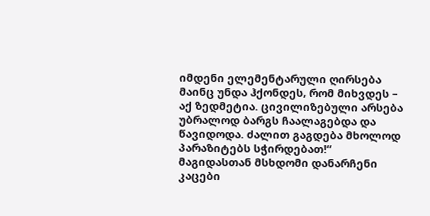იმდენი ელემენტარული ღირსება მაინც უნდა ჰქონდეს, რომ მიხვდეს – აქ ზედმეტია. ცივილიზებული არსება უბრალოდ ბარგს ჩაალაგებდა და წავიდოდა. ძალით გაგდება მხოლოდ პარაზიტებს სჭირდებათ!“
მაგიდასთან მსხდომი დანარჩენი კაცები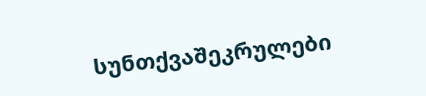სუნთქვაშეკრულები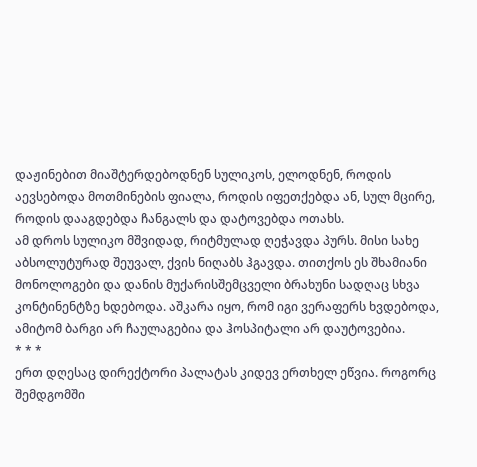დაჟინებით მიაშტერდებოდნენ სულიკოს, ელოდნენ, როდის აევსებოდა მოთმინების ფიალა, როდის იფეთქებდა ან, სულ მცირე, როდის დააგდებდა ჩანგალს და დატოვებდა ოთახს.
ამ დროს სულიკო მშვიდად, რიტმულად ღეჭავდა პურს. მისი სახე აბსოლუტურად შეუვალ, ქვის ნიღაბს ჰგავდა. თითქოს ეს შხამიანი მონოლოგები და დანის მუქარისშემცველი ბრახუნი სადღაც სხვა კონტინენტზე ხდებოდა. აშკარა იყო, რომ იგი ვერაფერს ხვდებოდა, ამიტომ ბარგი არ ჩაულაგებია და ჰოსპიტალი არ დაუტოვებია.
* * *
ერთ დღესაც დირექტორი პალატას კიდევ ერთხელ ეწვია. როგორც შემდგომში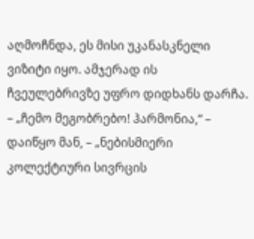აღმოჩნდა, ეს მისი უკანასკნელი ვიზიტი იყო. ამჯერად ის ჩვეულებრივზე უფრო დიდხანს დარჩა.
– „ჩემო მეგობრებო! ჰარმონია,“ – დაიწყო მან, – „ნებისმიერი კოლექტიური სივრცის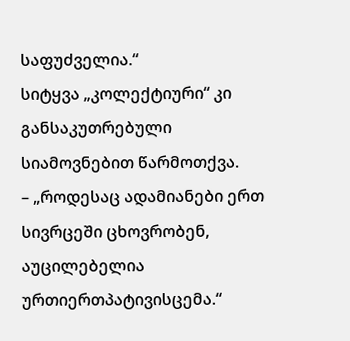საფუძველია.“
სიტყვა „კოლექტიური“ კი განსაკუთრებული სიამოვნებით წარმოთქვა.
– „როდესაც ადამიანები ერთ სივრცეში ცხოვრობენ, აუცილებელია ურთიერთპატივისცემა.“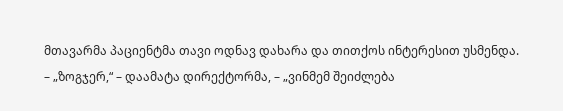მთავარმა პაციენტმა თავი ოდნავ დახარა და თითქოს ინტერესით უსმენდა.
– „ზოგჯერ,“ – დაამატა დირექტორმა, – „ვინმემ შეიძლება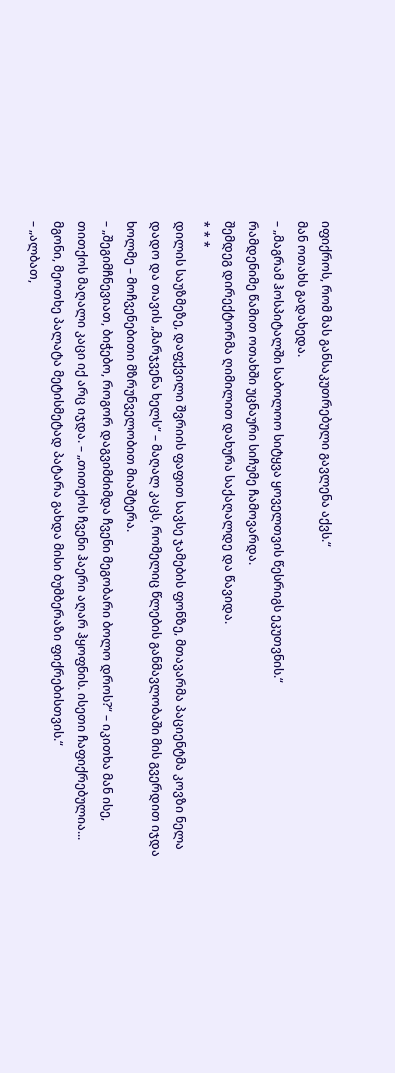იფიქროს, რომ მას განსაკუთრებული გავლენა აქვს.“
მან ოთახს გადახედა.
– „მაგრამ ჰოსპიტალში საბოლოო სიტყვა ყოველთვის წესრიგს ეკუთვნის.“
რამდენიმე წამით ოთახში უცნაური სიჩუმე ჩამოვარდა.
შემდეგ დირექტორმა ღიმილით დახურა საქაღალდე და წავიდა.
* * *
დილის საუზმეზე, დაფქვილი შვრიის ფაფით სავსე ჯამების ფონზე, მთავარმა პაციენტმა კოვზი ნელა დადო და თავის „მარჯვენა ხელს“ – მაღალ კაცს, რომელიც წლების განმავლობაში მის გვერდით იჯდა ხოლმე – მოჩვენებითი მზრუნველობით მიაშტერა.
– „შეგიმჩნევიათ, ბიჭებო, როგორ დაგვიმძიმდა ჩვენი მეგობარი ბოლო დროს?“ – იკითხა მან ისე, თითქოს მაღალი კაცი იქ არც იჯდა. – „თითქოს ჩვენი ჰაერი აღარ ჰყოფნის. ისეთი ჩაფიქრებულია... მგონი, მეოთხე პალატა მეტისმეტად პატარა გახდა მისი ბუმბერაზი ფიქრებისთვის.“
– „ალბათ,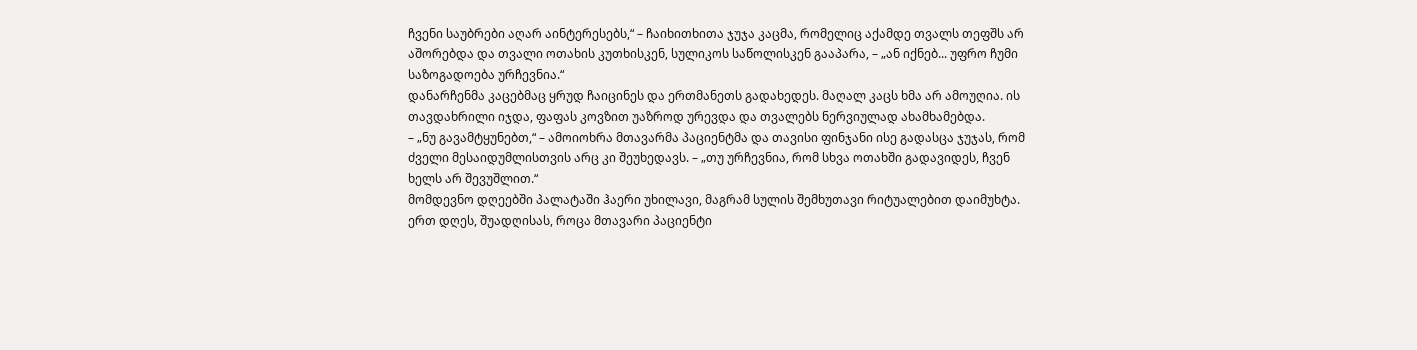ჩვენი საუბრები აღარ აინტერესებს,“ – ჩაიხითხითა ჯუჯა კაცმა, რომელიც აქამდე თვალს თეფშს არ აშორებდა და თვალი ოთახის კუთხისკენ, სულიკოს საწოლისკენ გააპარა, – „ან იქნებ... უფრო ჩუმი საზოგადოება ურჩევნია.“
დანარჩენმა კაცებმაც ყრუდ ჩაიცინეს და ერთმანეთს გადახედეს. მაღალ კაცს ხმა არ ამოუღია. ის თავდახრილი იჯდა, ფაფას კოვზით უაზროდ ურევდა და თვალებს ნერვიულად ახამხამებდა.
– „ნუ გავამტყუნებთ,“ – ამოიოხრა მთავარმა პაციენტმა და თავისი ფინჯანი ისე გადასცა ჯუჯას, რომ ძველი მესაიდუმლისთვის არც კი შეუხედავს. – „თუ ურჩევნია, რომ სხვა ოთახში გადავიდეს, ჩვენ ხელს არ შევუშლით.“
მომდევნო დღეებში პალატაში ჰაერი უხილავი, მაგრამ სულის შემხუთავი რიტუალებით დაიმუხტა. ერთ დღეს, შუადღისას, როცა მთავარი პაციენტი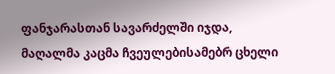ფანჯარასთან სავარძელში იჯდა, მაღალმა კაცმა ჩვეულებისამებრ ცხელი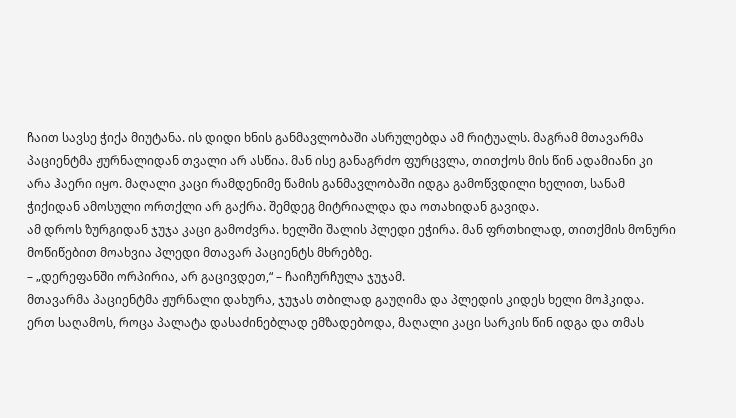ჩაით სავსე ჭიქა მიუტანა. ის დიდი ხნის განმავლობაში ასრულებდა ამ რიტუალს. მაგრამ მთავარმა პაციენტმა ჟურნალიდან თვალი არ ასწია. მან ისე განაგრძო ფურცვლა, თითქოს მის წინ ადამიანი კი არა ჰაერი იყო. მაღალი კაცი რამდენიმე წამის განმავლობაში იდგა გამოწვდილი ხელით, სანამ ჭიქიდან ამოსული ორთქლი არ გაქრა. შემდეგ მიტრიალდა და ოთახიდან გავიდა.
ამ დროს ზურგიდან ჯუჯა კაცი გამოძვრა. ხელში შალის პლედი ეჭირა. მან ფრთხილად, თითქმის მონური მოწიწებით მოახვია პლედი მთავარ პაციენტს მხრებზე.
– „დერეფანში ორპირია, არ გაცივდეთ,“ – ჩაიჩურჩულა ჯუჯამ.
მთავარმა პაციენტმა ჟურნალი დახურა, ჯუჯას თბილად გაუღიმა და პლედის კიდეს ხელი მოჰკიდა.
ერთ საღამოს, როცა პალატა დასაძინებლად ემზადებოდა, მაღალი კაცი სარკის წინ იდგა და თმას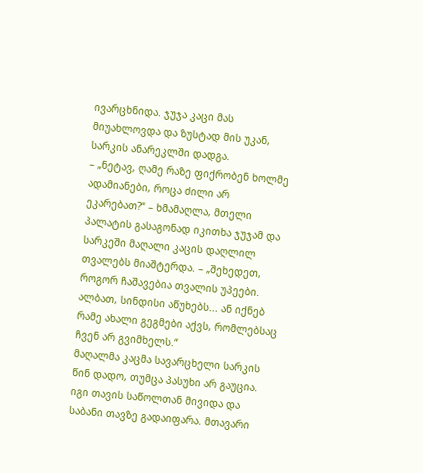ივარცხნიდა. ჯუჯა კაცი მას მიუახლოვდა და ზუსტად მის უკან, სარკის ანარეკლში დადგა.
– „ნეტავ, ღამე რაზე ფიქრობენ ხოლმე ადამიანები, როცა ძილი არ ეკარებათ?“ – ხმამაღლა, მთელი პალატის გასაგონად იკითხა ჯუჯამ და სარკეში მაღალი კაცის დაღლილ თვალებს მიაშტერდა. – „შეხედეთ, როგორ ჩაშავებია თვალის უპეები. ალბათ, სინდისი აწუხებს... ან იქნებ რამე ახალი გეგმები აქვს, რომლებსაც ჩვენ არ გვიმხელს.“
მაღალმა კაცმა სავარცხელი სარკის წინ დადო, თუმცა პასუხი არ გაუცია. იგი თავის საწოლთან მივიდა და საბანი თავზე გადაიფარა. მთავარი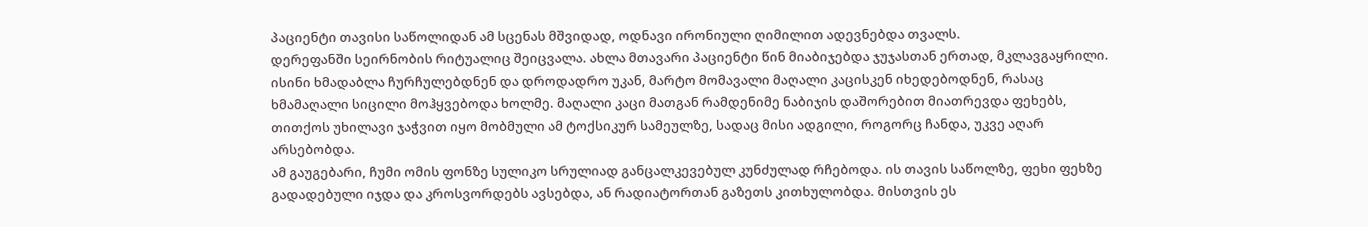პაციენტი თავისი საწოლიდან ამ სცენას მშვიდად, ოდნავი ირონიული ღიმილით ადევნებდა თვალს.
დერეფანში სეირნობის რიტუალიც შეიცვალა. ახლა მთავარი პაციენტი წინ მიაბიჯებდა ჯუჯასთან ერთად, მკლავგაყრილი. ისინი ხმადაბლა ჩურჩულებდნენ და დროდადრო უკან, მარტო მომავალი მაღალი კაცისკენ იხედებოდნენ, რასაც ხმამაღალი სიცილი მოჰყვებოდა ხოლმე. მაღალი კაცი მათგან რამდენიმე ნაბიჯის დაშორებით მიათრევდა ფეხებს, თითქოს უხილავი ჯაჭვით იყო მობმული ამ ტოქსიკურ სამეულზე, სადაც მისი ადგილი, როგორც ჩანდა, უკვე აღარ არსებობდა.
ამ გაუგებარი, ჩუმი ომის ფონზე სულიკო სრულიად განცალკევებულ კუნძულად რჩებოდა. ის თავის საწოლზე, ფეხი ფეხზე გადადებული იჯდა და კროსვორდებს ავსებდა, ან რადიატორთან გაზეთს კითხულობდა. მისთვის ეს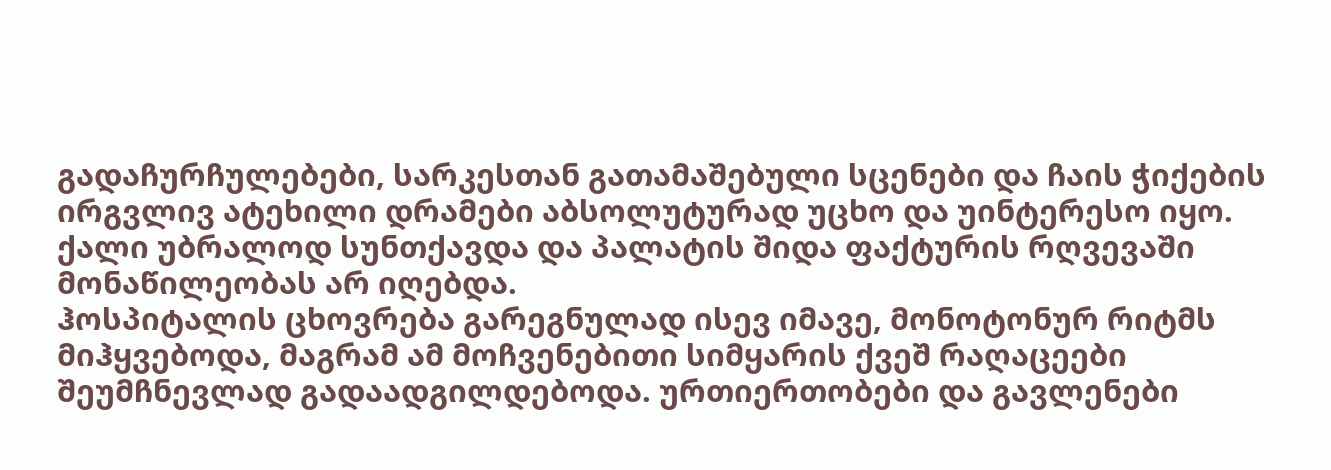გადაჩურჩულებები, სარკესთან გათამაშებული სცენები და ჩაის ჭიქების ირგვლივ ატეხილი დრამები აბსოლუტურად უცხო და უინტერესო იყო. ქალი უბრალოდ სუნთქავდა და პალატის შიდა ფაქტურის რღვევაში მონაწილეობას არ იღებდა.
ჰოსპიტალის ცხოვრება გარეგნულად ისევ იმავე, მონოტონურ რიტმს მიჰყვებოდა, მაგრამ ამ მოჩვენებითი სიმყარის ქვეშ რაღაცეები შეუმჩნევლად გადაადგილდებოდა. ურთიერთობები და გავლენები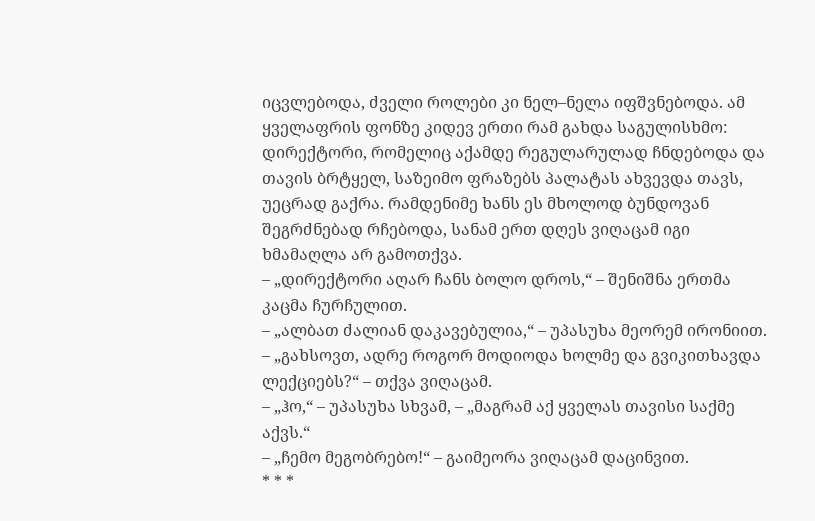იცვლებოდა, ძველი როლები კი ნელ–ნელა იფშვნებოდა. ამ ყველაფრის ფონზე კიდევ ერთი რამ გახდა საგულისხმო: დირექტორი, რომელიც აქამდე რეგულარულად ჩნდებოდა და თავის ბრტყელ, საზეიმო ფრაზებს პალატას ახვევდა თავს, უეცრად გაქრა. რამდენიმე ხანს ეს მხოლოდ ბუნდოვან შეგრძნებად რჩებოდა, სანამ ერთ დღეს ვიღაცამ იგი ხმამაღლა არ გამოთქვა.
– „დირექტორი აღარ ჩანს ბოლო დროს,“ – შენიშნა ერთმა კაცმა ჩურჩულით.
– „ალბათ ძალიან დაკავებულია,“ – უპასუხა მეორემ ირონიით.
– „გახსოვთ, ადრე როგორ მოდიოდა ხოლმე და გვიკითხავდა ლექციებს?“ – თქვა ვიღაცამ.
– „ჰო,“ – უპასუხა სხვამ, – „მაგრამ აქ ყველას თავისი საქმე აქვს.“
– „ჩემო მეგობრებო!“ – გაიმეორა ვიღაცამ დაცინვით.
* * *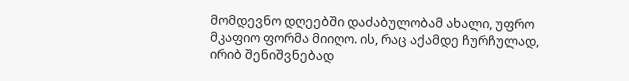მომდევნო დღეებში დაძაბულობამ ახალი, უფრო მკაფიო ფორმა მიიღო. ის, რაც აქამდე ჩურჩულად, ირიბ შენიშვნებად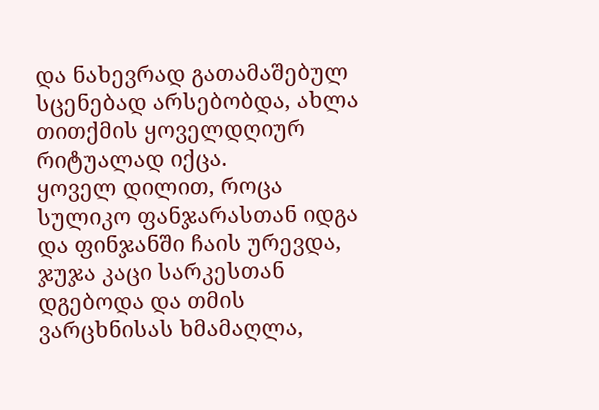და ნახევრად გათამაშებულ სცენებად არსებობდა, ახლა თითქმის ყოველდღიურ რიტუალად იქცა.
ყოველ დილით, როცა სულიკო ფანჯარასთან იდგა და ფინჯანში ჩაის ურევდა, ჯუჯა კაცი სარკესთან დგებოდა და თმის ვარცხნისას ხმამაღლა,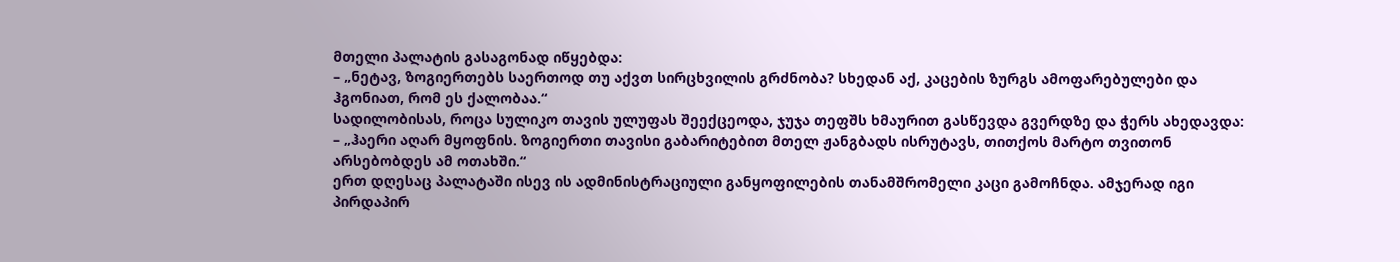მთელი პალატის გასაგონად იწყებდა:
– „ნეტავ, ზოგიერთებს საერთოდ თუ აქვთ სირცხვილის გრძნობა? სხედან აქ, კაცების ზურგს ამოფარებულები და ჰგონიათ, რომ ეს ქალობაა.“
სადილობისას, როცა სულიკო თავის ულუფას შეექცეოდა, ჯუჯა თეფშს ხმაურით გასწევდა გვერდზე და ჭერს ახედავდა:
– „ჰაერი აღარ მყოფნის. ზოგიერთი თავისი გაბარიტებით მთელ ჟანგბადს ისრუტავს, თითქოს მარტო თვითონ არსებობდეს ამ ოთახში.“
ერთ დღესაც პალატაში ისევ ის ადმინისტრაციული განყოფილების თანამშრომელი კაცი გამოჩნდა. ამჯერად იგი პირდაპირ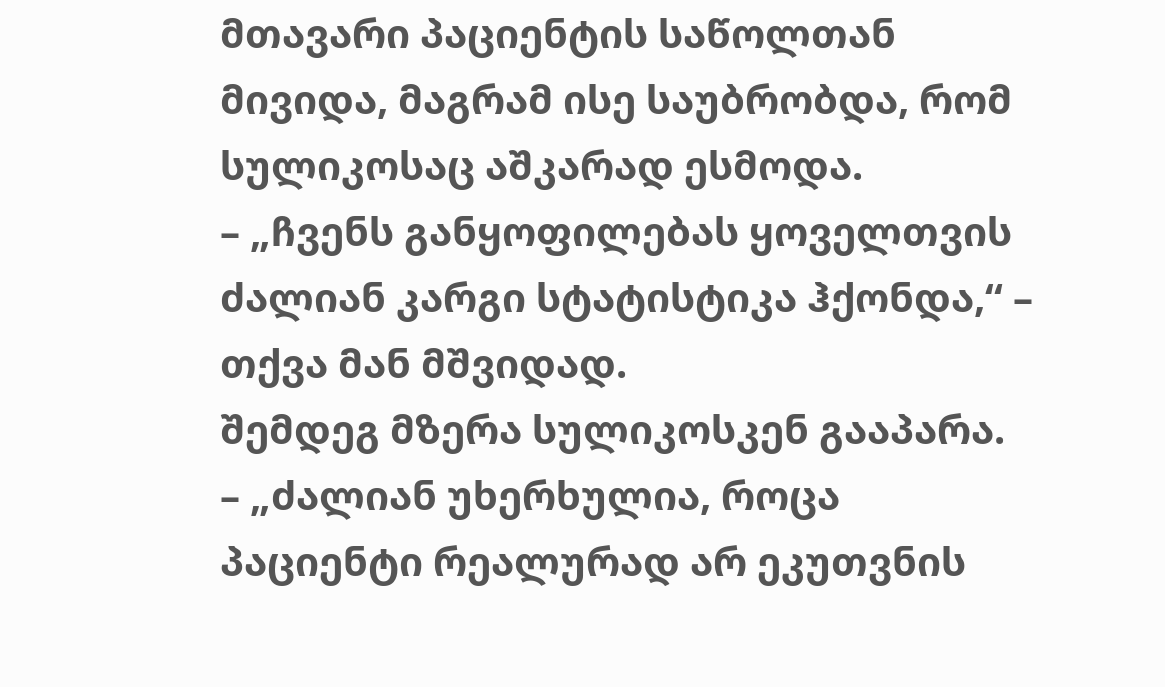მთავარი პაციენტის საწოლთან მივიდა, მაგრამ ისე საუბრობდა, რომ სულიკოსაც აშკარად ესმოდა.
– „ჩვენს განყოფილებას ყოველთვის ძალიან კარგი სტატისტიკა ჰქონდა,“ – თქვა მან მშვიდად.
შემდეგ მზერა სულიკოსკენ გააპარა.
– „ძალიან უხერხულია, როცა პაციენტი რეალურად არ ეკუთვნის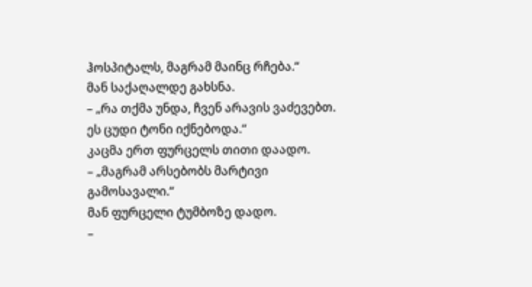ჰოსპიტალს, მაგრამ მაინც რჩება.“
მან საქაღალდე გახსნა.
– „რა თქმა უნდა, ჩვენ არავის ვაძევებთ. ეს ცუდი ტონი იქნებოდა.“
კაცმა ერთ ფურცელს თითი დაადო.
– „მაგრამ არსებობს მარტივი გამოსავალი.“
მან ფურცელი ტუმბოზე დადო.
–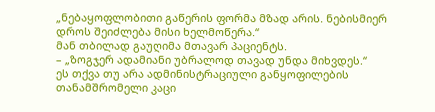„ნებაყოფლობითი გაწერის ფორმა მზად არის. ნებისმიერ დროს შეიძლება მისი ხელმოწერა.“
მან თბილად გაუღიმა მთავარ პაციენტს.
– „ზოგჯერ ადამიანი უბრალოდ თავად უნდა მიხვდეს.“
ეს თქვა თუ არა ადმინისტრაციული განყოფილების თანამშრომელი კაცი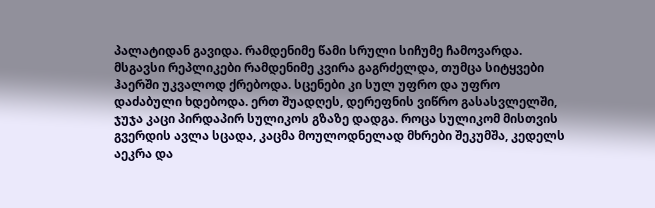პალატიდან გავიდა. რამდენიმე წამი სრული სიჩუმე ჩამოვარდა.
მსგავსი რეპლიკები რამდენიმე კვირა გაგრძელდა, თუმცა სიტყვები ჰაერში უკვალოდ ქრებოდა. სცენები კი სულ უფრო და უფრო დაძაბული ხდებოდა. ერთ შუადღეს, დერეფნის ვიწრო გასასვლელში, ჯუჯა კაცი პირდაპირ სულიკოს გზაზე დადგა. როცა სულიკომ მისთვის გვერდის ავლა სცადა, კაცმა მოულოდნელად მხრები შეკუმშა, კედელს აეკრა და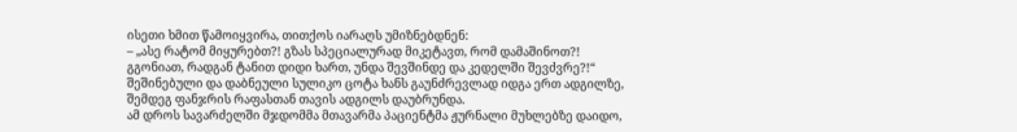ისეთი ხმით წამოიყვირა, თითქოს იარაღს უმიზნებდნენ:
– „ასე რატომ მიყურებთ?! გზას სპეციალურად მიკეტავთ, რომ დამაშინოთ?! გგონიათ, რადგან ტანით დიდი ხართ, უნდა შევშინდე და კედელში შევძვრე?!“
შეშინებული და დაბნეული სულიკო ცოტა ხანს გაუნძრევლად იდგა ერთ ადგილზე, შემდეგ ფანჯრის რაფასთან თავის ადგილს დაუბრუნდა.
ამ დროს სავარძელში მჯდომმა მთავარმა პაციენტმა ჟურნალი მუხლებზე დაიდო,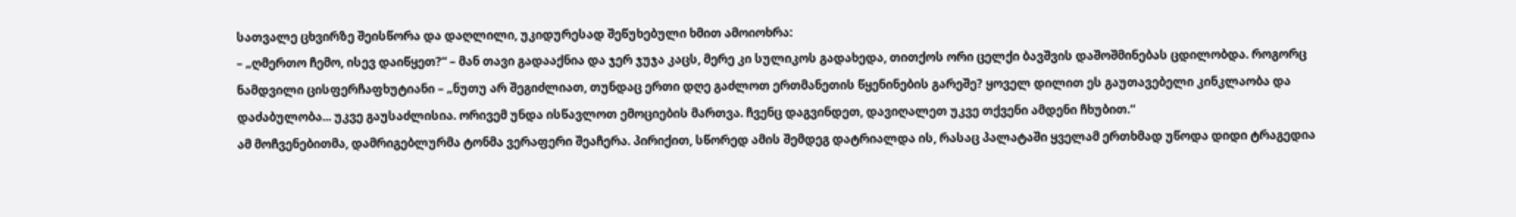სათვალე ცხვირზე შეისწორა და დაღლილი, უკიდურესად შეწუხებული ხმით ამოიოხრა:
– „ღმერთო ჩემო, ისევ დაიწყეთ?“ – მან თავი გადააქნია და ჯერ ჯუჯა კაცს, მერე კი სულიკოს გადახედა, თითქოს ორი ცელქი ბავშვის დაშოშმინებას ცდილობდა. როგორც ნამდვილი ცისფერჩაფხუტიანი – „ნუთუ არ შეგიძლიათ, თუნდაც ერთი დღე გაძლოთ ერთმანეთის წყენინების გარეშე? ყოველ დილით ეს გაუთავებელი კინკლაობა და დაძაბულობა... უკვე გაუსაძლისია. ორივემ უნდა ისწავლოთ ემოციების მართვა. ჩვენც დაგვინდეთ, დავიღალეთ უკვე თქვენი ამდენი ჩხუბით.“
ამ მოჩვენებითმა, დამრიგებლურმა ტონმა ვერაფერი შეაჩერა. პირიქით, სწორედ ამის შემდეგ დატრიალდა ის, რასაც პალატაში ყველამ ერთხმად უწოდა დიდი ტრაგედია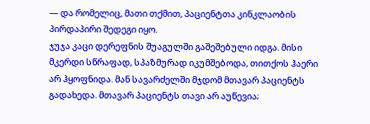— და რომელიც, მათი თქმით, პაციენტთა კინკლაობის პირდაპირი შედეგი იყო.
ჯუჯა კაცი დერეფნის შუაგულში გაშეშებული იდგა. მისი მკერდი სწრაფად, სპაზმურად იკუმშებოდა, თითქოს ჰაერი არ ჰყოფნიდა. მან სავარძელში მჯდომ მთავარ პაციენტს გადახედა. მთავარ პაციენტს თავი არ აუწევია;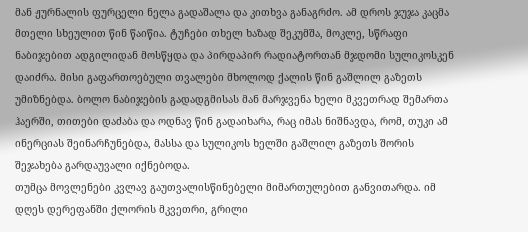მან ჟურნალის ფურცელი ნელა გადაშალა და კითხვა განაგრძო. ამ დროს ჯუჯა კაცმა მთელი სხეულით წინ წაიწია. ტუჩები თხელ ხაზად შეკუმშა, მოკლე, სწრაფი ნაბიჯებით ადგილიდან მოსწყდა და პირდაპირ რადიატორთან მჯდომი სულიკოსკენ დაიძრა. მისი გაფართოებული თვალები მხოლოდ ქალის წინ გაშლილ გაზეთს უმიზნებდა. ბოლო ნაბიჯების გადადგმისას მან მარჯვენა ხელი მკვეთრად შემართა ჰაერში, თითები დაძაბა და ოდნავ წინ გადაიხარა, რაც იმას ნიშნავდა, რომ, თუკი ამ ინერციას შეინარჩუნებდა, მასსა და სულიკოს ხელში გაშლილ გაზეთს შორის შეჯახება გარდაუვალი იქნებოდა.
თუმცა მოვლენები კვლავ გაუთვალისწინებელი მიმართულებით განვითარდა. იმ დღეს დერეფანში ქლორის მკვეთრი, გრილი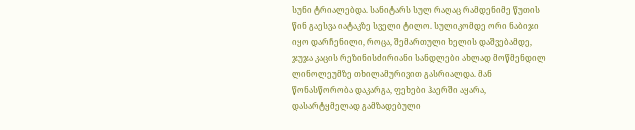სუნი ტრიალებდა. სანიტარს სულ რაღაც რამდენიმე წუთის წინ გაესვა იატაკზე სველი ტილო. სულიკომდე ორი ნაბიჯი იყო დარჩენილი, როცა, შემართული ხელის დაშვებამდე, ჯუჯა კაცის რეზინისძირიანი სანდლები ახლად მოწმენდილ ლინოლეუმზე თხილამურივით გასრიალდა. მან წონასწორობა დაკარგა, ფეხები ჰაერში აყარა, დასარტყმელად გამზადებული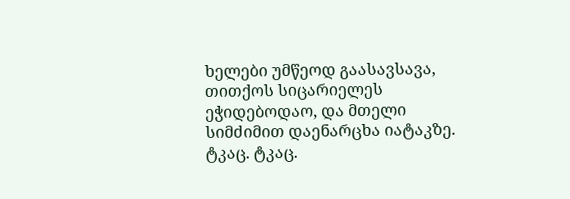ხელები უმწეოდ გაასავსავა, თითქოს სიცარიელეს ეჭიდებოდაო, და მთელი სიმძიმით დაენარცხა იატაკზე.
ტკაც. ტკაც.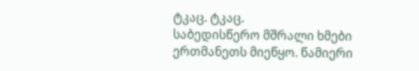ტკაც. ტკაც.
საბედისწერო მშრალი ხმები ერთმანეთს მიეწყო. წამიერი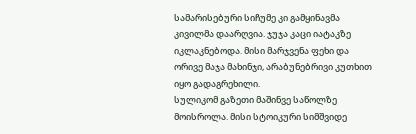სამარისებური სიჩუმე კი გამყინავმა კივილმა დაარღვია. ჯუჯა კაცი იატაკზე იკლაკნებოდა. მისი მარჯვენა ფეხი და ორივე მაჯა მახინჯი, არაბუნებრივი კუთხით იყო გადაგრეხილი.
სულიკომ გაზეთი მაშინვე საწოლზე მოისროლა. მისი სტოიკური სიმშვიდე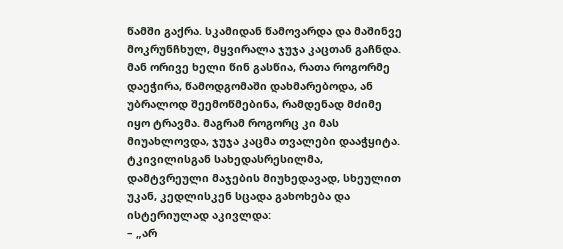წამში გაქრა. სკამიდან წამოვარდა და მაშინვე მოკრუნჩხულ, მყვირალა ჯუჯა კაცთან გაჩნდა. მან ორივე ხელი წინ გასწია, რათა როგორმე დაეჭირა, წამოდგომაში დახმარებოდა, ან უბრალოდ შეემოწმებინა, რამდენად მძიმე იყო ტრავმა. მაგრამ როგორც კი მას მიუახლოვდა, ჯუჯა კაცმა თვალები დააჭყიტა. ტკივილისგან სახედასრესილმა, დამტვრეული მაჯების მიუხედავად, სხეულით უკან, კედლისკენ სცადა გახოხება და ისტერიულად აკივლდა:
– „არ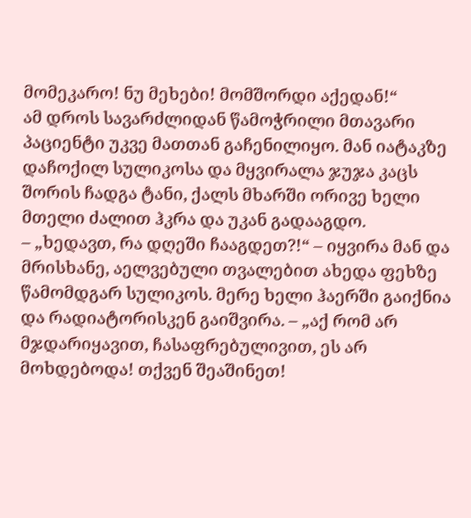მომეკარო! ნუ მეხები! მომშორდი აქედან!“
ამ დროს სავარძლიდან წამოჭრილი მთავარი პაციენტი უკვე მათთან გაჩენილიყო. მან იატაკზე დაჩოქილ სულიკოსა და მყვირალა ჯუჯა კაცს შორის ჩადგა ტანი, ქალს მხარში ორივე ხელი მთელი ძალით ჰკრა და უკან გადააგდო.
– „ხედავთ, რა დღეში ჩააგდეთ?!“ – იყვირა მან და მრისხანე, აელვებული თვალებით ახედა ფეხზე წამომდგარ სულიკოს. მერე ხელი ჰაერში გაიქნია და რადიატორისკენ გაიშვირა. – „აქ რომ არ მჯდარიყავით, ჩასაფრებულივით, ეს არ მოხდებოდა! თქვენ შეაშინეთ!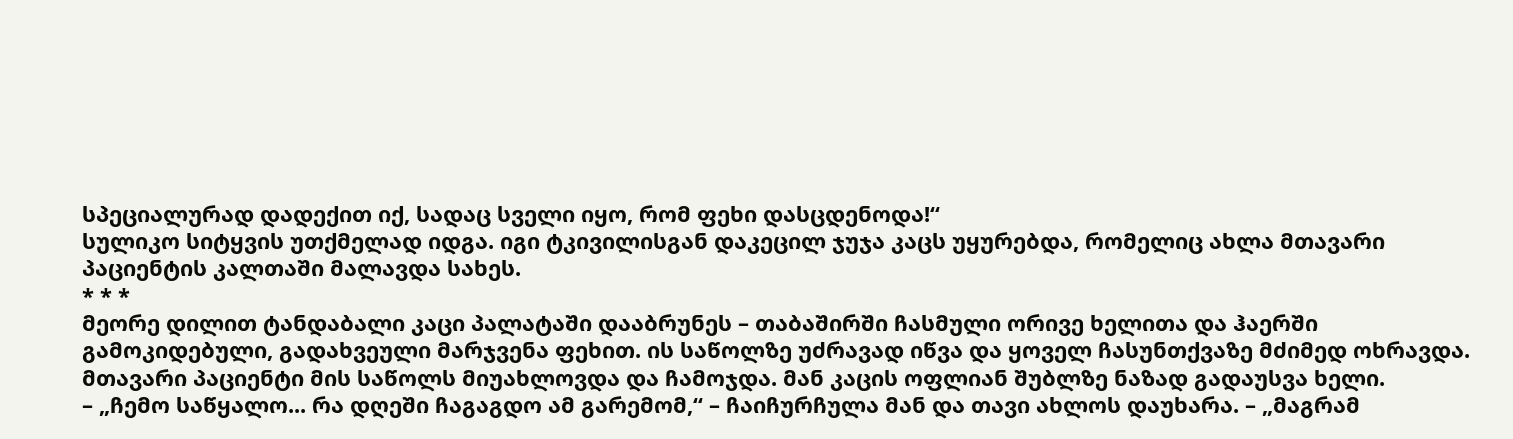სპეციალურად დადექით იქ, სადაც სველი იყო, რომ ფეხი დასცდენოდა!“
სულიკო სიტყვის უთქმელად იდგა. იგი ტკივილისგან დაკეცილ ჯუჯა კაცს უყურებდა, რომელიც ახლა მთავარი პაციენტის კალთაში მალავდა სახეს.
* * *
მეორე დილით ტანდაბალი კაცი პალატაში დააბრუნეს – თაბაშირში ჩასმული ორივე ხელითა და ჰაერში გამოკიდებული, გადახვეული მარჯვენა ფეხით. ის საწოლზე უძრავად იწვა და ყოველ ჩასუნთქვაზე მძიმედ ოხრავდა.
მთავარი პაციენტი მის საწოლს მიუახლოვდა და ჩამოჯდა. მან კაცის ოფლიან შუბლზე ნაზად გადაუსვა ხელი.
– „ჩემო საწყალო... რა დღეში ჩაგაგდო ამ გარემომ,“ – ჩაიჩურჩულა მან და თავი ახლოს დაუხარა. – „მაგრამ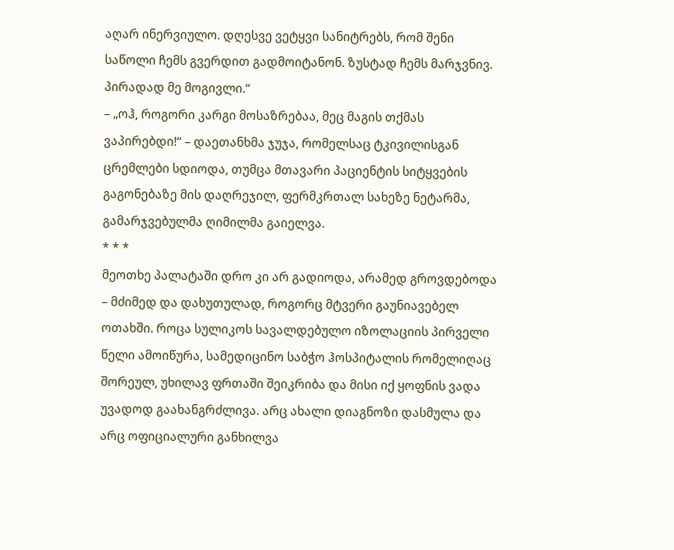აღარ ინერვიულო. დღესვე ვეტყვი სანიტრებს, რომ შენი საწოლი ჩემს გვერდით გადმოიტანონ. ზუსტად ჩემს მარჯვნივ. პირადად მე მოგივლი.“
– „ოჰ, როგორი კარგი მოსაზრებაა, მეც მაგის თქმას ვაპირებდი!“ – დაეთანხმა ჯუჯა, რომელსაც ტკივილისგან ცრემლები სდიოდა, თუმცა მთავარი პაციენტის სიტყვების გაგონებაზე მის დაღრეჯილ, ფერმკრთალ სახეზე ნეტარმა, გამარჯვებულმა ღიმილმა გაიელვა.
* * *
მეოთხე პალატაში დრო კი არ გადიოდა, არამედ გროვდებოდა – მძიმედ და დახუთულად, როგორც მტვერი გაუნიავებელ ოთახში. როცა სულიკოს სავალდებულო იზოლაციის პირველი წელი ამოიწურა, სამედიცინო საბჭო ჰოსპიტალის რომელიღაც შორეულ, უხილავ ფრთაში შეიკრიბა და მისი იქ ყოფნის ვადა უვადოდ გაახანგრძლივა. არც ახალი დიაგნოზი დასმულა და არც ოფიციალური განხილვა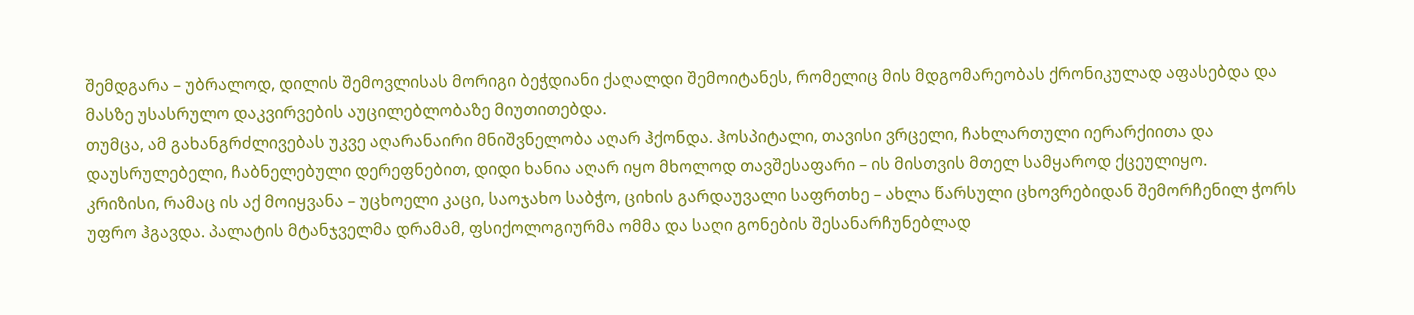შემდგარა – უბრალოდ, დილის შემოვლისას მორიგი ბეჭდიანი ქაღალდი შემოიტანეს, რომელიც მის მდგომარეობას ქრონიკულად აფასებდა და მასზე უსასრულო დაკვირვების აუცილებლობაზე მიუთითებდა.
თუმცა, ამ გახანგრძლივებას უკვე აღარანაირი მნიშვნელობა აღარ ჰქონდა. ჰოსპიტალი, თავისი ვრცელი, ჩახლართული იერარქიითა და დაუსრულებელი, ჩაბნელებული დერეფნებით, დიდი ხანია აღარ იყო მხოლოდ თავშესაფარი – ის მისთვის მთელ სამყაროდ ქცეულიყო.
კრიზისი, რამაც ის აქ მოიყვანა – უცხოელი კაცი, საოჯახო საბჭო, ციხის გარდაუვალი საფრთხე – ახლა წარსული ცხოვრებიდან შემორჩენილ ჭორს უფრო ჰგავდა. პალატის მტანჯველმა დრამამ, ფსიქოლოგიურმა ომმა და საღი გონების შესანარჩუნებლად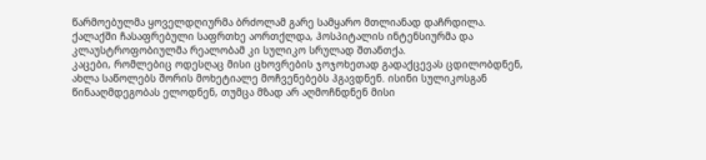წარმოებულმა ყოველდღიურმა ბრძოლამ გარე სამყარო მთლიანად დაჩრდილა. ქალაქში ჩასაფრებული საფრთხე აორთქლდა, ჰოსპიტალის ინტენსიურმა და კლაუსტროფობიულმა რეალობამ კი სულიკო სრულად შთანთქა.
კაცები, რომლებიც ოდესღაც მისი ცხოვრების ჯოჯოხეთად გადაქცევას ცდილობდნენ, ახლა საწოლებს შორის მოხეტიალე მოჩვენებებს ჰგავდნენ. ისინი სულიკოსგან წინააღმდეგობას ელოდნენ, თუმცა მზად არ აღმოჩნდნენ მისი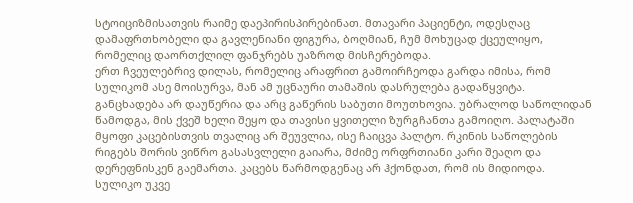სტოიციზმისათვის რაიმე დაეპირისპირებინათ. მთავარი პაციენტი, ოდესღაც დამაფრთხობელი და გავლენიანი ფიგურა, ბოღმიან, ჩუმ მოხუცად ქცეულიყო, რომელიც დაორთქლილ ფანჯრებს უაზროდ მისჩერებოდა.
ერთ ჩვეულებრივ დილას, რომელიც არაფრით გამოირჩეოდა გარდა იმისა, რომ სულიკომ ასე მოისურვა, მან ამ უცნაური თამაშის დასრულება გადაწყვიტა.
განცხადება არ დაუწერია და არც გაწერის საბუთი მოუთხოვია. უბრალოდ საწოლიდან წამოდგა, მის ქვეშ ხელი შეყო და თავისი ყვითელი ზურგჩანთა გამოიღო. პალატაში მყოფი კაცებისთვის თვალიც არ შეუვლია, ისე ჩაიცვა პალტო. რკინის საწოლების რიგებს შორის ვიწრო გასასვლელი გაიარა, მძიმე ორფრთიანი კარი შეაღო და დერეფნისკენ გაემართა. კაცებს წარმოდგენაც არ ჰქონდათ, რომ ის მიდიოდა.
სულიკო უკვე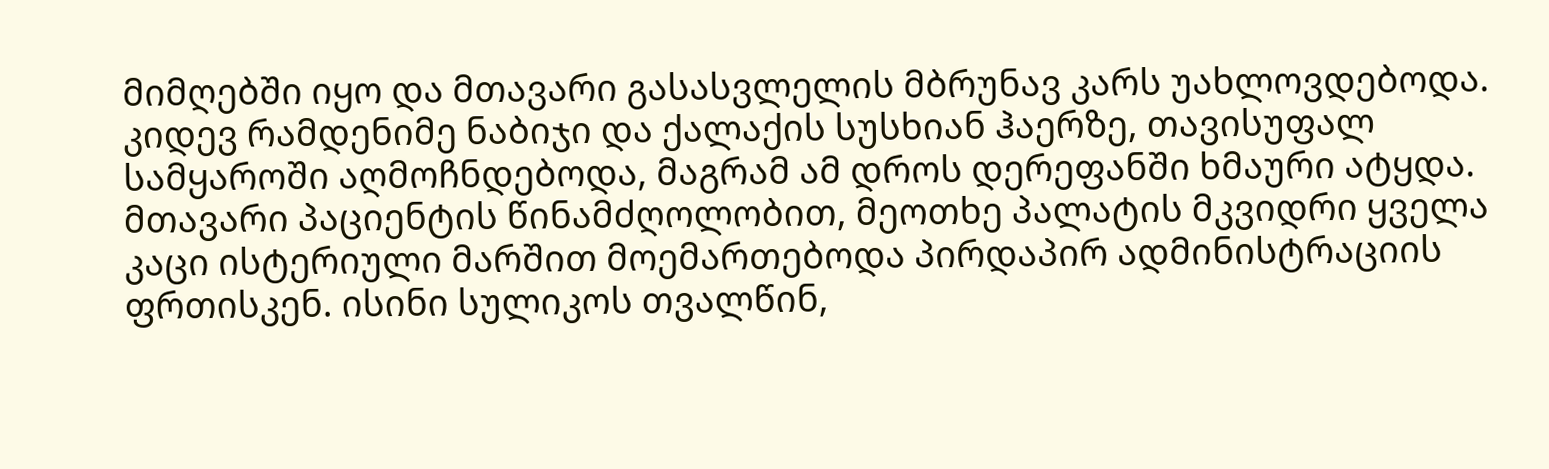მიმღებში იყო და მთავარი გასასვლელის მბრუნავ კარს უახლოვდებოდა. კიდევ რამდენიმე ნაბიჯი და ქალაქის სუსხიან ჰაერზე, თავისუფალ სამყაროში აღმოჩნდებოდა, მაგრამ ამ დროს დერეფანში ხმაური ატყდა. მთავარი პაციენტის წინამძღოლობით, მეოთხე პალატის მკვიდრი ყველა კაცი ისტერიული მარშით მოემართებოდა პირდაპირ ადმინისტრაციის ფრთისკენ. ისინი სულიკოს თვალწინ,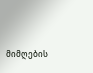მიმღების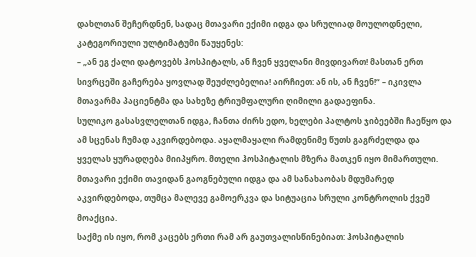დახლთან შეჩერდნენ, სადაც მთავარი ექიმი იდგა და სრულიად მოულოდნელი, კატეგორიული ულტიმატუმი წაუყენეს:
– „ან ეგ ქალი დატოვებს ჰოსპიტალს, ან ჩვენ ყველანი მივდივართ! მასთან ერთ სივრცეში გაჩერება ყოვლად შეუძლებელია! აირჩიეთ: ან ის, ან ჩვენ!“ – იკივლა მთავარმა პაციენტმა და სახეზე ტრიუმფალური ღიმილი გადაეფინა.
სულიკო გასასვლელთან იდგა, ჩანთა ძირს ედო, ხელები პალტოს ჯიბეებში ჩაეწყო და ამ სცენას ჩუმად აკვირდებოდა. აყალმაყალი რამდენიმე წუთს გაგრძელდა და ყველას ყურადღება მიიპყრო. მთელი ჰოსპიტალის მზერა მათკენ იყო მიმართული. მთავარი ექიმი თავიდან გაოგნებული იდგა და ამ სანახაობას მდუმარედ აკვირდებოდა, თუმცა მალევე გამოერკვა და სიტუაცია სრული კონტროლის ქვეშ მოაქცია.
საქმე ის იყო, რომ კაცებს ერთი რამ არ გაუთვალისწინებიათ: ჰოსპიტალის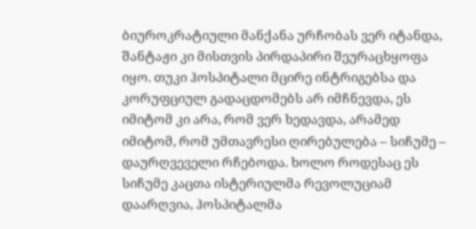ბიუროკრატიული მანქანა ურჩობას ვერ იტანდა, შანტაჟი კი მისთვის პირდაპირი შეურაცხყოფა იყო. თუკი ჰოსპიტალი მცირე ინტრიგებსა და კორუფციულ გადაცდომებს არ იმჩნევდა, ეს იმიტომ კი არა, რომ ვერ ხედავდა, არამედ იმიტომ, რომ უმთავრესი ღირებულება – სიჩუმე – დაურღვეველი რჩებოდა. ხოლო როდესაც ეს სიჩუმე კაცთა ისტერიულმა რევოლუციამ დაარღვია, ჰოსპიტალმა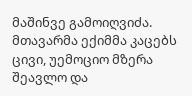მაშინვე გამოიღვიძა.
მთავარმა ექიმმა კაცებს ცივი, უემოციო მზერა შეავლო და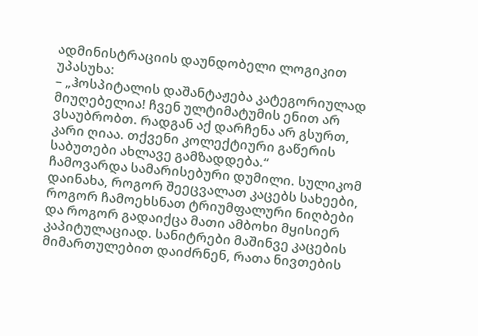ადმინისტრაციის დაუნდობელი ლოგიკით უპასუხა:
– „ჰოსპიტალის დაშანტაჟება კატეგორიულად მიუღებელია! ჩვენ ულტიმატუმის ენით არ ვსაუბრობთ. რადგან აქ დარჩენა არ გსურთ, კარი ღიაა. თქვენი კოლექტიური გაწერის საბუთები ახლავე გამზადდება.“
ჩამოვარდა სამარისებური დუმილი. სულიკომ დაინახა, როგორ შეეცვალათ კაცებს სახეები, როგორ ჩამოეხსნათ ტრიუმფალური ნიღბები და როგორ გადაიქცა მათი ამბოხი მყისიერ კაპიტულაციად. სანიტრები მაშინვე კაცების მიმართულებით დაიძრნენ, რათა ნივთების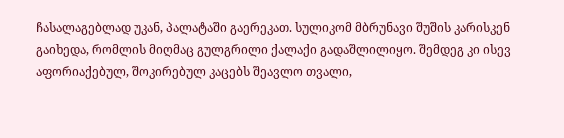ჩასალაგებლად უკან, პალატაში გაერეკათ. სულიკომ მბრუნავი შუშის კარისკენ გაიხედა, რომლის მიღმაც გულგრილი ქალაქი გადაშლილიყო. შემდეგ კი ისევ აფორიაქებულ, შოკირებულ კაცებს შეავლო თვალი,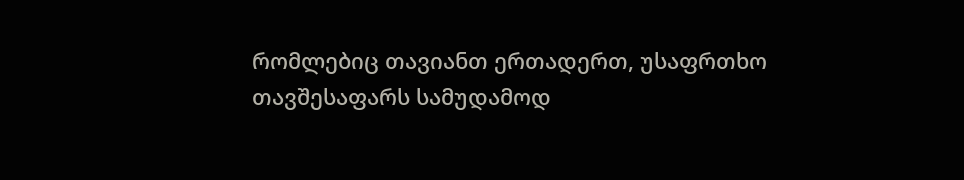რომლებიც თავიანთ ერთადერთ, უსაფრთხო თავშესაფარს სამუდამოდ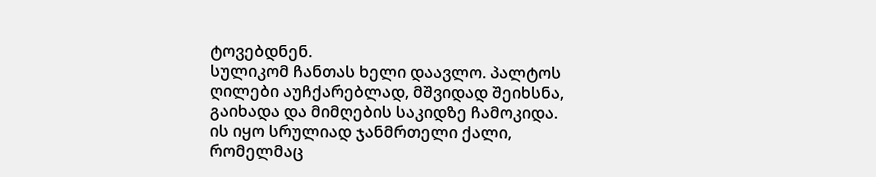ტოვებდნენ.
სულიკომ ჩანთას ხელი დაავლო. პალტოს ღილები აუჩქარებლად, მშვიდად შეიხსნა, გაიხადა და მიმღების საკიდზე ჩამოკიდა. ის იყო სრულიად ჯანმრთელი ქალი, რომელმაც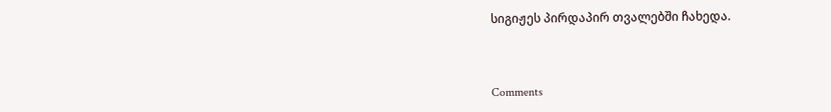სიგიჟეს პირდაპირ თვალებში ჩახედა.



Comments